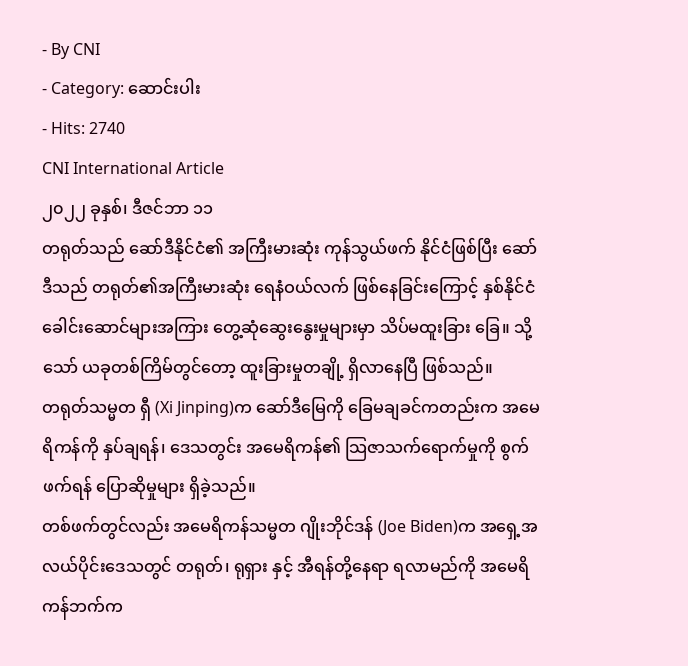- By CNI
- Category: ဆောင်းပါး
- Hits: 2740
CNI International Article
၂၀၂၂ ခုနှစ်၊ ဒီဇင်ဘာ ၁၁
တရုတ်သည် ဆော်ဒီနိုင်ငံ၏ အကြီးမားဆုံး ကုန်သွယ်ဖက် နိုင်ငံဖြစ်ပြီး ဆော်ဒီသည် တရုတ်၏အကြီးမားဆုံး ရေနံဝယ်လက် ဖြစ်နေခြင်းကြောင့် နှစ်နိုင်ငံ ခေါင်းဆောင်များအကြား တွေ့ဆုံဆွေးနွေးမှုများမှာ သိပ်မထူးခြား ခြေ။ သို့သော် ယခုတစ်ကြိမ်တွင်တော့ ထူးခြားမှုတချို့ ရှိလာနေပြီ ဖြစ်သည်။
တရုတ်သမ္မတ ရှီ (Xi Jinping)က ဆော်ဒီမြေကို ခြေမချခင်ကတည်းက အမေရိကန်ကို နှပ်ချရန်၊ ဒေသတွင်း အမေရိကန်၏ သြဇာသက်ရောက်မှုကို စွက်ဖက်ရန် ပြောဆိုမှုများ ရှိခဲ့သည်။
တစ်ဖက်တွင်လည်း အမေရိကန်သမ္မတ ဂျိုးဘိုင်ဒန် (Joe Biden)က အရှေ့အလယ်ပိုင်းဒေသတွင် တရုတ်၊ ရုရှား နှင့် အီရန်တို့နေရာ ရလာမည်ကို အမေရိကန်ဘက်က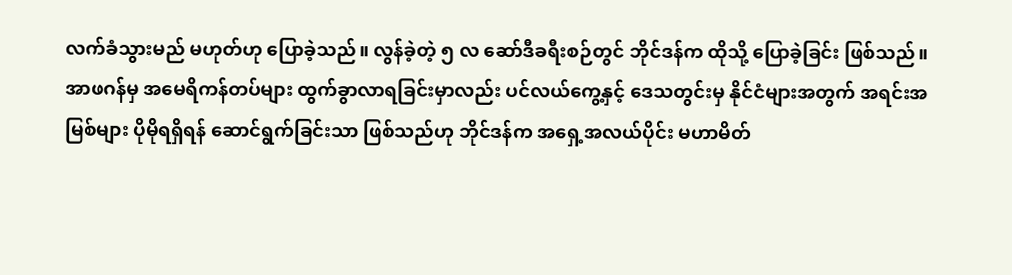လက်ခံသွားမည် မဟုတ်ဟု ပြောခဲ့သည်။ လွန်ခဲ့တဲ့ ၅ လ ဆော်ဒီခရီးစဉ်တွင် ဘိုင်ဒန်က ထိုသို့ ပြောခဲ့ခြင်း ဖြစ်သည်။
အာဖဂန်မှ အမေရိကန်တပ်များ ထွက်ခွာလာရခြင်းမှာလည်း ပင်လယ်ကွေ့နှင့် ဒေသတွင်းမှ နိုင်ငံများအတွက် အရင်းအမြစ်များ ပိုမိုရရှိရန် ဆောင်ရွက်ခြင်းသာ ဖြစ်သည်ဟု ဘိုင်ဒန်က အရှေ့အလယ်ပိုင်း မဟာမိတ်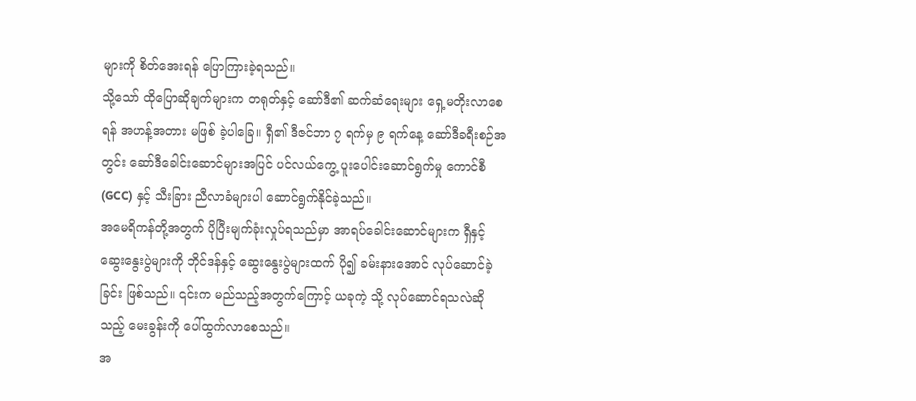များကို စိတ်အေးရန် ပြောကြားခဲ့ရသည်။
သို့သော် ထိုပြောဆိုချက်များက တရုတ်နှင့် ဆော်ဒီ၏ ဆက်ဆံရေးများ ရှေ့မတိုးလာစေရန် အဟန့်အတား မဖြစ် ခဲ့ပါခြေ။ ရှီ၏ ဒီဇင်ဘာ ၇ ရက်မှ ၉ ရက်နေ့ ဆော်ဒီခရီးစဉ်အတွင်း ဆော်ဒီခေါင်းဆောင်များအပြင် ပင်လယ်ကွေ့ ပူးပေါင်းဆောင်ရွက်မှု ကောင်စီ (GCC) နှင့် သီးခြား ညီလာခံများပါ ဆောင်ရွက်နိုင်ခဲ့သည်။
အမေရိကန်တို့အတွက် ပိုပြီးမျက်ခုံးလှုပ်ရသည်မှာ အာရပ်ခေါင်းဆောင်များက ရှီနှင့်ဆွေးနွေးပွဲများကို ဘိုင်ဒန်နှင့် ဆွေးနွေးပွဲများထက် ပို၍ ခမ်းနားအောင် လုပ်ဆောင်ခဲ့ခြင်း ဖြစ်သည်။ ၎င်းက မည်သည့်အတွက်ကြောင့် ယခုကဲ့ သို့ လုပ်ဆောင်ရသလဲဆိုသည့် မေးခွန်းကို ပေါ်ထွက်လာစေသည်။
အ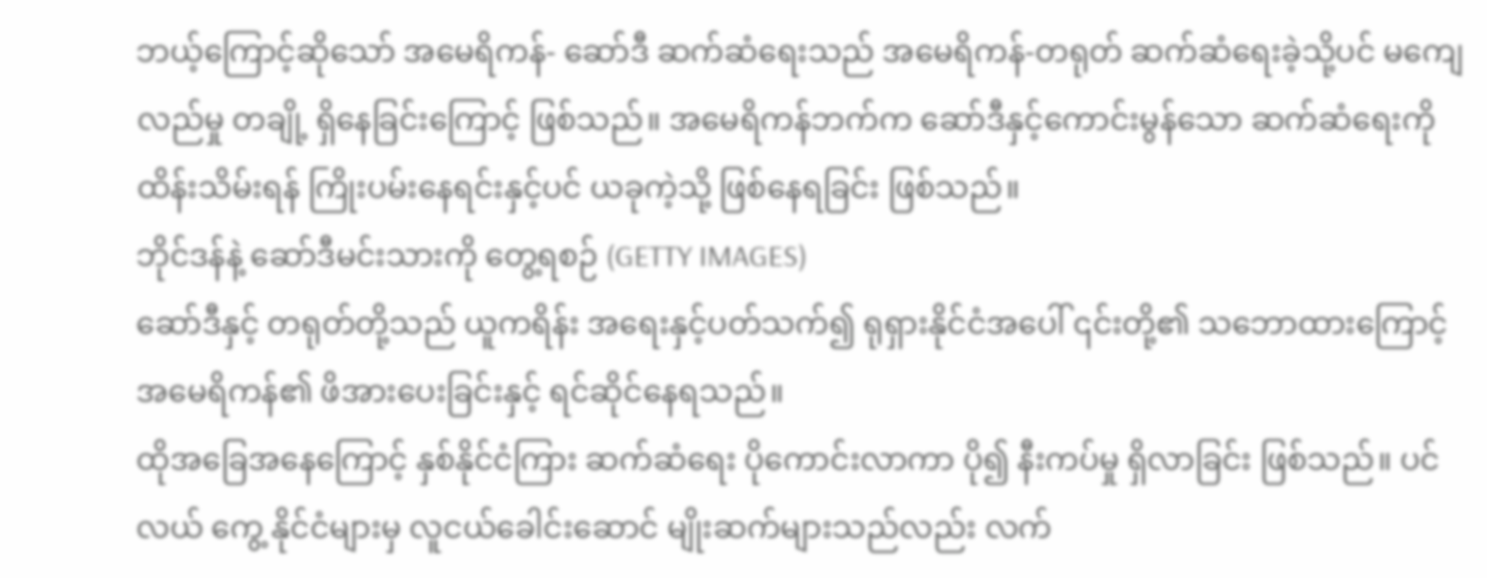ဘယ့်ကြောင့်ဆိုသော် အမေရိကန်- ဆော်ဒီ ဆက်ဆံရေးသည် အမေရိကန်-တရုတ် ဆက်ဆံရေးခဲ့သို့ပင် မကျေလည်မှု တချို့ ရှိနေခြင်းကြောင့် ဖြစ်သည်။ အမေရိကန်ဘက်က ဆော်ဒီနှင့်ကောင်းမွန်သော ဆက်ဆံရေးကို ထိန်းသိမ်းရန် ကြိုးပမ်းနေရင်းနှင့်ပင် ယခုကဲ့သို့ ဖြစ်နေရခြင်း ဖြစ်သည်။
ဘိုင်ဒန်နဲ့ ဆော်ဒီမင်းသားကို တွေ့ရစဉ် (GETTY IMAGES)
ဆော်ဒီနှင့် တရုတ်တို့သည် ယူကရိန်း အရေးနှင့်ပတ်သက်၍ ရုရှားနိုင်ငံအပေါ် ၎င်းတို့၏ သဘောထားကြောင့် အမေရိကန်၏ ဖိအားပေးခြင်းနှင့် ရင်ဆိုင်နေရသည်။
ထိုအခြေအနေကြောင့် နှစ်နိုင်ငံကြား ဆက်ဆံရေး ပိုကောင်းလာကာ ပို၍ နီးကပ်မှု ရှိလာခြင်း ဖြစ်သည်။ ပင်လယ် ကွေ့ နိုင်ငံများမှ လူငယ်ခေါင်းဆောင် မျိုးဆက်များသည်လည်း လက်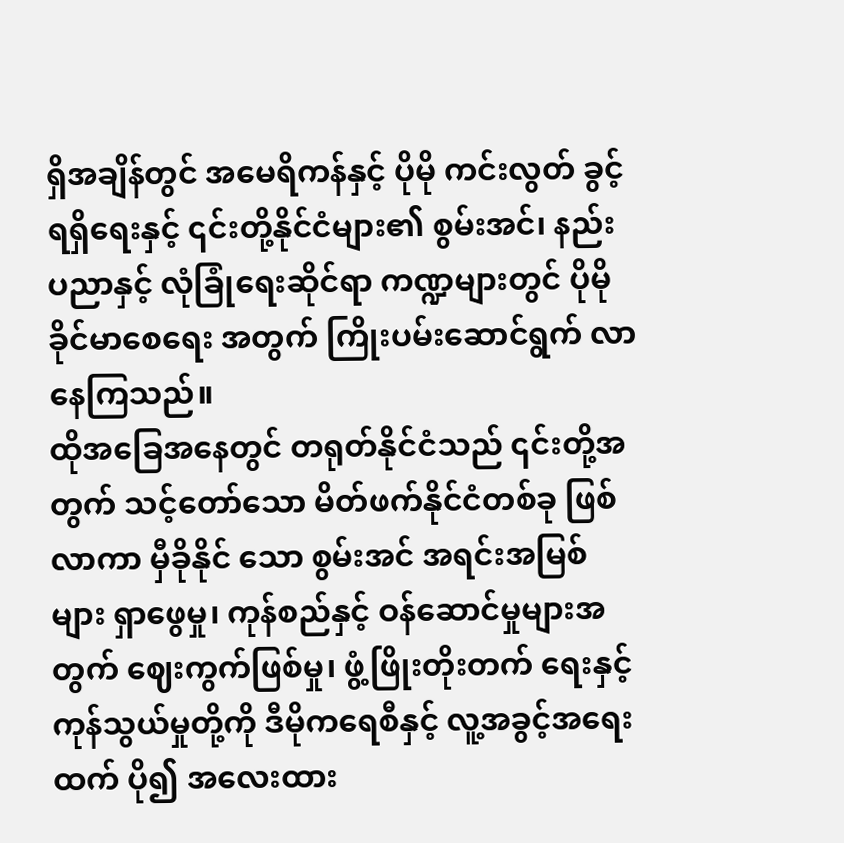ရှိအချိန်တွင် အမေရိကန်နှင့် ပိုမို ကင်းလွတ် ခွင့် ရရှိရေးနှင့် ၎င်းတို့နိုင်ငံများ၏ စွမ်းအင်၊ နည်းပညာနှင့် လုံခြုံရေးဆိုင်ရာ ကဏ္ဍများတွင် ပိုမိုခိုင်မာစေရေး အတွက် ကြိုးပမ်းဆောင်ရွက် လာနေကြသည်။
ထိုအခြေအနေတွင် တရုတ်နိုင်ငံသည် ၎င်းတို့အတွက် သင့်တော်သော မိတ်ဖက်နိုင်ငံတစ်ခု ဖြစ်လာကာ မှီခိုနိုင် သော စွမ်းအင် အရင်းအမြစ်များ ရှာဖွေမှု၊ ကုန်စည်နှင့် ဝန်ဆောင်မှုများအတွက် ဈေးကွက်ဖြစ်မှု၊ ဖွံ့ဖြိုးတိုးတက် ရေးနှင့် ကုန်သွယ်မှုတို့ကို ဒီမိုကရေစီနှင့် လူ့အခွင့်အရေးထက် ပို၍ အလေးထား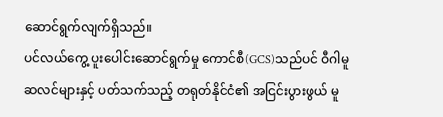ဆောင်ရွက်လျက်ရှိသည်။
ပင်လယ်ကွေ့ ပူးပေါင်းဆောင်ရွက်မှု ကောင်စီ(GCS)သည်ပင် ဝီဂါမူဆလင်များနှင့် ပတ်သက်သည့် တရုတ်နိုင်ငံ၏ အငြင်းပွားဖွယ် မူ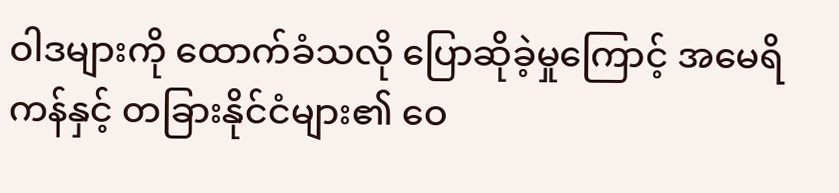ဝါဒများကို ထောက်ခံသလို ပြောဆိုခဲ့မှုကြောင့် အမေရိကန်နှင့် တခြားနိုင်ငံများ၏ ဝေ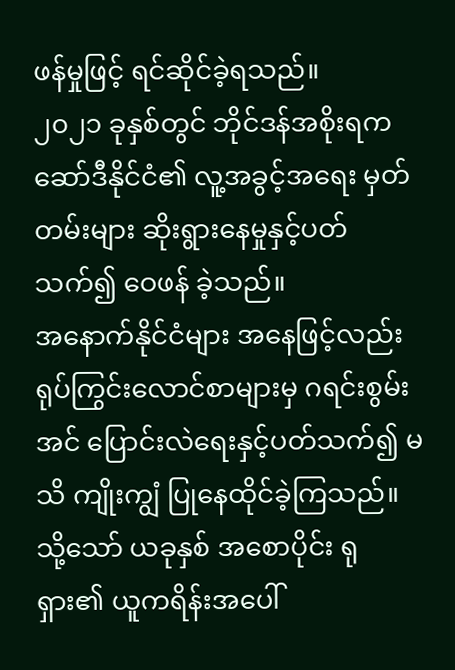ဖန်မှုဖြင့် ရင်ဆိုင်ခဲ့ရသည်။
၂၀၂၁ ခုနှစ်တွင် ဘိုင်ဒန်အစိုးရက ဆော်ဒီနိုင်ငံ၏ လူ့အခွင့်အရေး မှတ်တမ်းများ ဆိုးရွားနေမှုနှင့်ပတ်သက်၍ ဝေဖန် ခဲ့သည်။
အနောက်နိုင်ငံများ အနေဖြင့်လည်း ရုပ်ကြွင်းလောင်စာများမှ ဂရင်းစွမ်းအင် ပြောင်းလဲရေးနှင့်ပတ်သက်၍ မသိ ကျိုးကျွံ ပြုနေထိုင်ခဲ့ကြသည်။ သို့သော် ယခုနှစ် အစောပိုင်း ရုရှား၏ ယူကရိန်းအပေါ်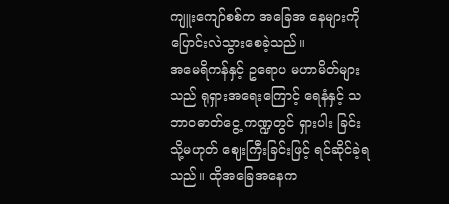ကျူးကျော်စစ်က အခြေအ နေများကို ပြောင်းလဲသွားစေခဲ့သည်။
အမေရိကန်နှင့် ဥရောပ မဟာမိတ်များသည် ရုရှားအရေးကြောင့် ရေနံနှင့် သဘာဝဓာတ်ငွေ့ ကဏ္ဍတွင် ရှားပါး ခြင်း သို့မဟုတ် ဈေးကြီးခြင်းဖြင့် ရင်ဆိုင်ခဲ့ရသည်။ ထိုအခြေအနေက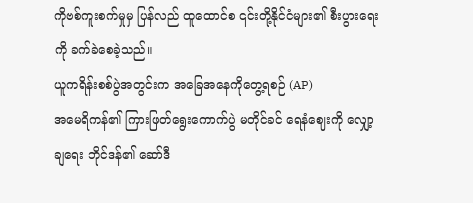ကိုဗစ်ကူးစက်မှုမှ ပြန်လည် ထူထောင်စ ၎င်းတို့နိုင်ငံများ၏ စီးပွားရေးကို ခက်ခဲစေခဲ့သည်။
ယူကရိန်းစစ်ပွဲအတွင်းက အခြေအနေကိုတွေ့ရစဉ် (AP)
အမေရိကန်၏ ကြားဖြတ်ရွေးကောက်ပွဲ မတိုင်ခင် ရေနံဈေးကို လျှော့ချရေး ဘိုင်ဒန်၏ ဆော်ဒီ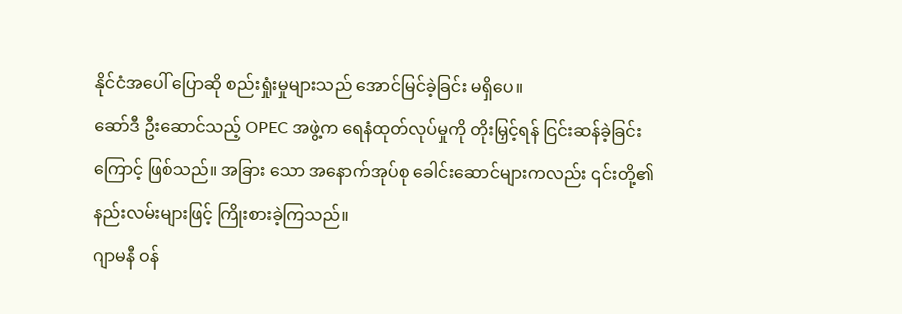နိုင်ငံအပေါ် ပြောဆို စည်းရှုံးမှုများသည် အောင်မြင်ခဲ့ခြင်း မရှိပေ။
ဆော်ဒီ ဦးဆောင်သည့် OPEC အဖွဲ့က ရေနံထုတ်လုပ်မှုကို တိုးမြှင့်ရန် ငြင်းဆန်ခဲ့ခြင်းကြောင့် ဖြစ်သည်။ အခြား သော အနောက်အုပ်စု ခေါင်းဆောင်များကလည်း ၎င်းတို့၏ နည်းလမ်းများဖြင့် ကြိုးစားခဲ့ကြသည်။
ဂျာမနီ ဝန်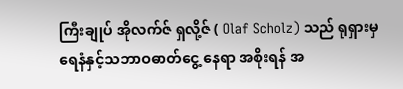ကြီးချုပ် အိုလက်ဇ် ရှလို့ဇ် ( Olaf Scholz) သည် ရုရှားမှ ရေနံနှင့်သဘာဝဓာတ်ငွေ့ နေရာ အစိုးရန် အ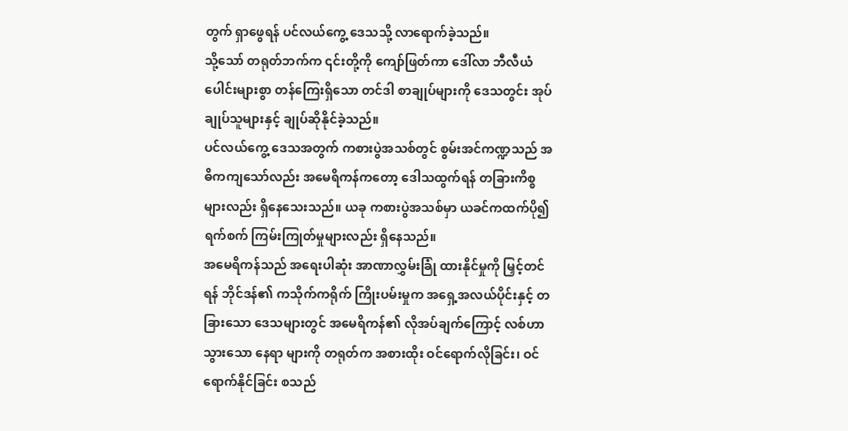တွက် ရှာဖွေရန် ပင်လယ်ကွေ့ ဒေသသို့ လာရောက်ခဲ့သည်။
သို့သော် တရုတ်ဘက်က ၎င်းတို့ကို ကျော်ဖြတ်ကာ ဒေါ်လာ ဘီလီယံ ပေါင်းများစွာ တန်ကြေးရှိသော တင်ဒါ စာချုပ်များကို ဒေသတွင်း အုပ်ချုပ်သူများနှင့် ချုပ်ဆိုနိုင်ခဲ့သည်။
ပင်လယ်ကွေ့ ဒေသအတွက် ကစားပွဲအသစ်တွင် စွမ်းအင်ကဏ္ဍသည် အဓိကကျသော်လည်း အမေရိကန်ကတော့ ဒေါသထွက်ရန် တခြားကိစ္စများလည်း ရှိနေသေးသည်။ ယခု ကစားပွဲအသစ်မှာ ယခင်ကထက်ပို၍ ရက်စက် ကြမ်းကြုတ်မှုများလည်း ရှိနေသည်။
အမေရိကန်သည် အရေးပါဆုံး အာဏာလွှမ်းခြုံ ထားနိုင်မှုကို မြှင့်တင်ရန် ဘိုင်ဒန်၏ ကသိုက်ကရိုက် ကြိုးပမ်းမှုက အရှေ့အလယ်ပိုင်းနှင့် တခြားသော ဒေသများတွင် အမေရိကန်၏ လိုအပ်ချက်ကြောင့် လစ်ဟာသွားသော နေရာ များကို တရုတ်က အစားထိုး ဝင်ရောက်လိုခြင်း၊ ဝင်ရောက်နိုင်ခြင်း စသည်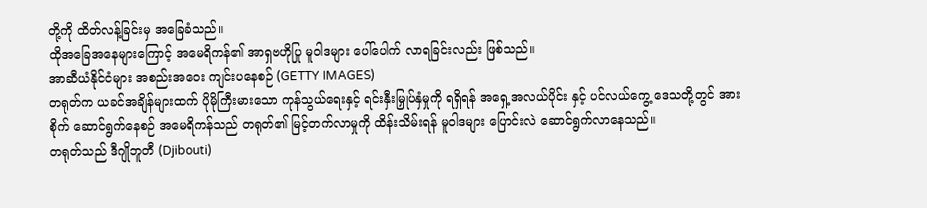တို့ကို ထိတ်လန့်ခြင်းမှ အခြေခံသည်။
ထိုအခြေအနေများကြောင့် အမေရိကန်၏ အာရှဗဟိုပြု မူဝါဒများ ပေါ်ပေါက် လာရခြင်းလည်း ဖြစ်သည်။
အာဆီယံနိုင်ငံများ အစည်းအဝေး ကျင်းပနေစဉ် (GETTY IMAGES)
တရုတ်က ယခင်အချိန်များထက် ပိုမိုကြီးမားသော ကုန်သွယ်ရေးနှင့် ရင်းနှီးမြှုပ်နှံမှုကို ရရှိရန် အရှေ့အလယ်ပိုင်း နှင့် ပင်လယ်ကွေ့ ဒေသတို့တွင် အားစိုက် ဆောင်ရွက်နေစဉ် အမေရိကန်သည် တရုတ်၏ မြင့်တက်လာမှုကို ထိန်းသိမ်းရန် မူဝါဒများ ပြောင်းလဲ ဆောင်ရွက်လာနေသည်။
တရုတ်သည် ဒီဂျိုဘူတီ (Djibouti)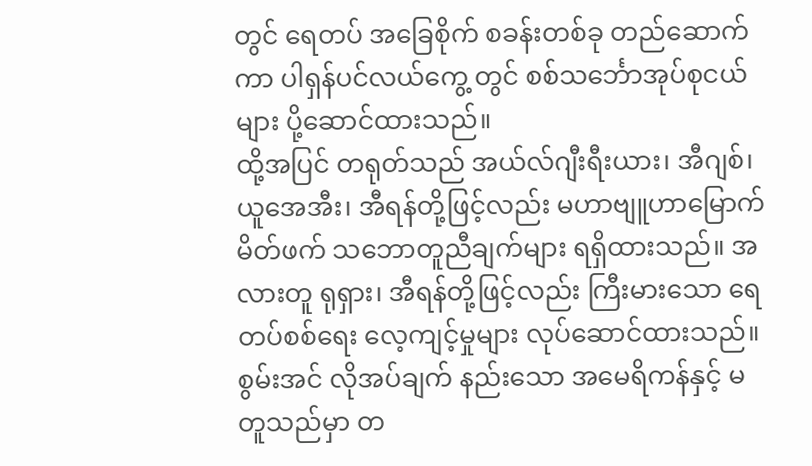တွင် ရေတပ် အခြေစိုက် စခန်းတစ်ခု တည်ဆောက်ကာ ပါရှန်ပင်လယ်ကွေ့ တွင် စစ်သင်္ဘောအုပ်စုငယ်များ ပို့ဆောင်ထားသည်။
ထို့အပြင် တရုတ်သည် အယ်လ်ဂျီးရီးယား၊ အီဂျစ်၊ ယူအေအီး၊ အီရန်တို့ဖြင့်လည်း မဟာဗျူဟာမြောက် မိတ်ဖက် သဘောတူညီချက်များ ရရှိထားသည်။ အလားတူ ရုရှား၊ အီရန်တို့ဖြင့်လည်း ကြီးမားသော ရေတပ်စစ်ရေး လေ့ကျင့်မှုများ လုပ်ဆောင်ထားသည်။
စွမ်းအင် လိုအပ်ချက် နည်းသော အမေရိကန်နှင့် မတူသည်မှာ တ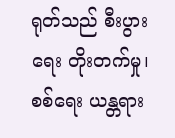ရုတ်သည် စီးပွားရေး တိုးတက်မှု၊ စစ်ရေး ယန္တရား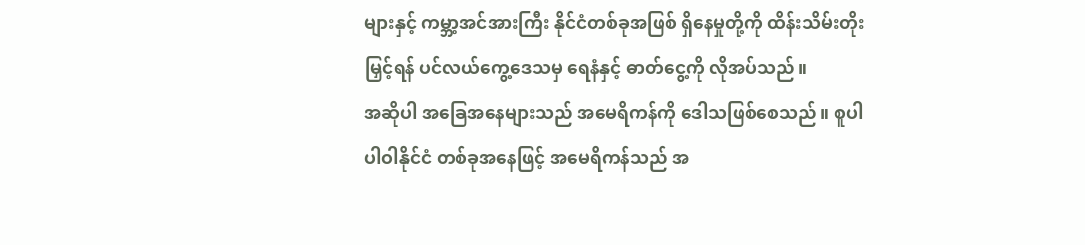များနှင့် ကမ္ဘာ့အင်အားကြီး နိုင်ငံတစ်ခုအဖြစ် ရှိနေမှုတို့ကို ထိန်းသိမ်းတိုးမြှင့်ရန် ပင်လယ်ကွေ့ဒေသမှ ရေနံနှင့် ဓာတ်ငွေ့ကို လိုအပ်သည်။
အဆိုပါ အခြေအနေများသည် အမေရိကန်ကို ဒေါသဖြစ်စေသည်။ စူပါပါဝါနိုင်ငံ တစ်ခုအနေဖြင့် အမေရိကန်သည် အ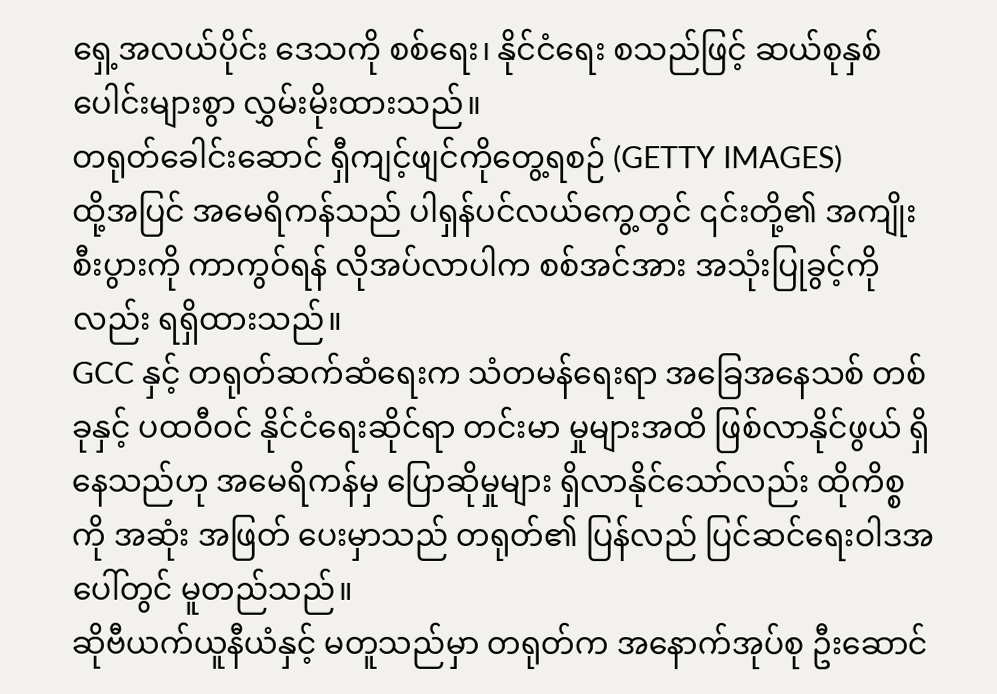ရှေ့အလယ်ပိုင်း ဒေသကို စစ်ရေး၊ နိုင်ငံရေး စသည်ဖြင့် ဆယ်စုနှစ်ပေါင်းများစွာ လွှမ်းမိုးထားသည်။
တရုတ်ခေါင်းဆောင် ရှီကျင့်ဖျင်ကိုတွေ့ရစဉ် (GETTY IMAGES)
ထို့အပြင် အမေရိကန်သည် ပါရှန်ပင်လယ်ကွေ့တွင် ၎င်းတို့၏ အကျိုးစီးပွားကို ကာကွဝ်ရန် လိုအပ်လာပါက စစ်အင်အား အသုံးပြုခွင့်ကိုလည်း ရရှိထားသည်။
GCC နှင့် တရုတ်ဆက်ဆံရေးက သံတမန်ရေးရာ အခြေအနေသစ် တစ်ခုနှင့် ပထဝီဝင် နိုင်ငံရေးဆိုင်ရာ တင်းမာ မှုများအထိ ဖြစ်လာနိုင်ဖွယ် ရှိနေသည်ဟု အမေရိကန်မှ ပြောဆိုမှုများ ရှိလာနိုင်သော်လည်း ထိုကိစ္စကို အဆုံး အဖြတ် ပေးမှာသည် တရုတ်၏ ပြန်လည် ပြင်ဆင်ရေးဝါဒအပေါ်တွင် မူတည်သည်။
ဆိုဗီယက်ယူနီယံနှင့် မတူသည်မှာ တရုတ်က အနောက်အုပ်စု ဦးဆောင်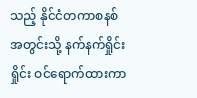သည့် နိုင်ငံတကာစနစ် အတွင်းသို့ နက်နက်ရှိုင်းရှိုင်း ဝင်ရောက်ထားကာ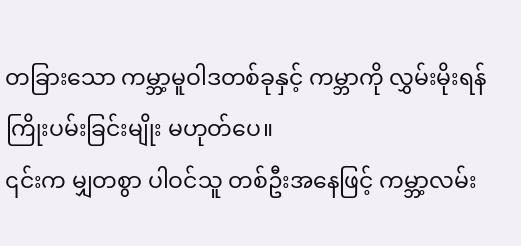တခြားသော ကမ္ဘာ့မူဝါဒတစ်ခုနှင့် ကမ္ဘာကို လွှမ်းမိုးရန် ကြိုးပမ်းခြင်းမျိုး မဟုတ်ပေ။
၎င်းက မျှတစွာ ပါဝင်သူ တစ်ဦးအနေဖြင့် ကမ္ဘာ့လမ်း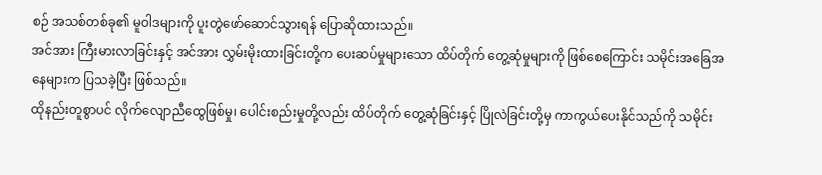စဉ် အသစ်တစ်ခု၏ မူဝါဒများကို ပူးတွဲဖော်ဆောင်သွားရန် ပြောဆိုထားသည်။
အင်အား ကြီးမားလာခြင်းနှင့် အင်အား လွှမ်းမိုးထားခြင်းတို့က ပေးဆပ်မှုများသော ထိပ်တိုက် တွေ့ဆုံမှုများကို ဖြစ်စေကြောင်း သမိုင်းအခြေအနေများက ပြသခဲ့ပြီး ဖြစ်သည်။
ထိုနည်းတူစွာပင် လိုက်လျောညီထွေဖြစ်မှု၊ ပေါင်းစည်းမှုတို့လည်း ထိပ်တိုက် တွေ့ဆုံခြင်းနှင့် ပြိုလဲခြင်းတို့မှ ကာကွယ်ပေးနိုင်သည်ကို သမိုင်း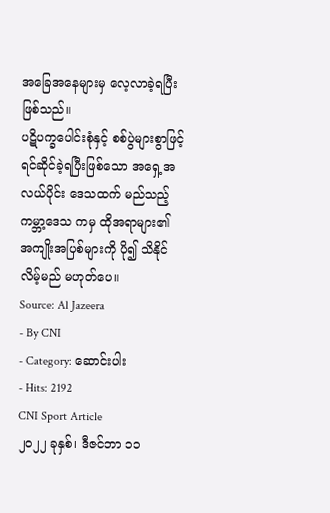အခြေအနေများမှ လေ့လာခဲ့ရပြီး ဖြစ်သည်။
ပဋိပက္ခပေါင်းစုံနှင့် စစ်ပွဲများစွာဖြင့် ရင်ဆိုင်ခဲ့ရပြီးဖြစ်သော အရှေ့အလယ်ပိုင်း ဒေသထက် မည်သည့် ကမ္ဘာ့ဒေသ ကမှ ထိုအရာများ၏ အကျိုးအပြစ်များကို ပို၍ သိနိုင်လိမ့်မည် မဟုတ်ပေ။
Source: Al Jazeera
- By CNI
- Category: ဆောင်းပါး
- Hits: 2192
CNI Sport Article
၂၀၂၂ ခုနှစ်၊ ဒီဇင်ဘာ ၁၁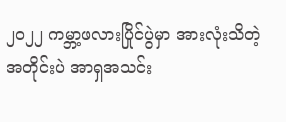၂၀၂၂ ကမ္ဘာ့ဖလားပြိုင်ပွဲမှာ အားလုံးသိတဲ့ အတိုင်းပဲ အာရှအသင်း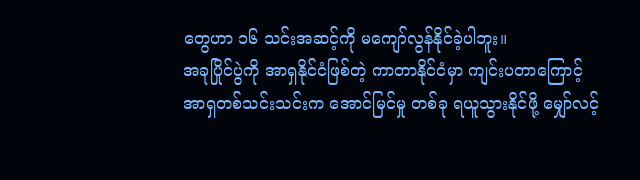တွေဟာ ၁၆ သင်းအဆင့်ကို မကျော်လွန်နိုင်ခဲ့ပါဘူး။
အခုပြိုင်ပွဲကို အာရှနိုင်ငံဖြစ်တဲ့ ကာတာနိုင်ငံမှာ ကျင်းပတာကြောင့် အာရှတစ်သင်းသင်းက အောင်မြင်မှု တစ်ခု ရယူသွားနိုင်ဖို့ မျှော်လင့်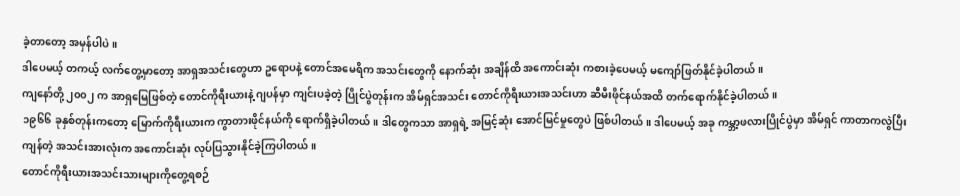ခဲ့တာတော့ အမှန်ပါပဲ။
ဒါပေမယ့် တကယ့် လက်တွေ့မှာတော့ အာရှအသင်းတွေဟာ ဥရောပနဲ့ တောင်အမေရိက အသင်းတွေကို နောက်ဆုံး အချိန်ထိ အကောင်းဆုံး ကစားခဲ့ပေမယ့် မကျော်ဖြတ်နိုင်ခဲ့ပါတယ်။
ကျနော်တို့ ၂၀၀၂ က အာရှမြေဖြစ်တဲ့ တောင်ကိုရီးယားနဲ့ ဂျပန်မှာ ကျင်းပခဲ့တဲ့ ပြိုင်ပွဲတုန်းက အိမ်ရှင်အသင်း တောင်ကိုရီးယားအသင်းဟာ ဆီမီးဖိုင်နယ်အထိ တက်ရောက်နိုင်ခဲ့ပါတယ်။
၁၉၆၆ ခုနှစ်တုန်းကတော့ မြောက်ကိုရီးယားက ကွာတားဖိုင်နယ်ကို ရောက်ရှိခဲ့ပါတယ်။ ဒါတွေကသာ အာရှရဲ့ အမြင့်ဆုံး အောင်မြင်မှုတွေပဲ ဖြစ်ပါတယ်။ ဒါပေမယ့် အခု ကမ္ဘာ့ဖလားပြိုင်ပွဲမှာ အိမ်ရှင် ကာတာကလွဲပြီး ကျန်တဲ့ အသင်းအားလုံးက အကောင်းဆုံး လုပ်ပြသွားနိုင်ခဲ့ကြပါတယ်။
တောင်ကိုရီးယားအသင်းသားများကိုတွေ့ရစဉ်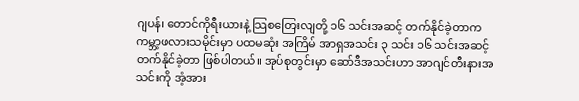ဂျပန်၊ တောင်ကိုရီးယားနဲ့ သြစတြေးလျတို့ ၁၆ သင်းအဆင့် တက်နိုင်ခဲ့တာက ကမ္ဘာ့ဖလားသမိုင်းမှာ ပထမဆုံး အကြိမ် အာရှအသင်း ၃ သင်း ၁၆ သင်းအဆင့် တက်နိုင်ခဲ့တာ ဖြစ်ပါတယ်။ အုပ်စုတွင်းမှာ ဆော်ဒီအသင်းဟာ အာဂျင်တီးနားအသင်းကို အံ့အား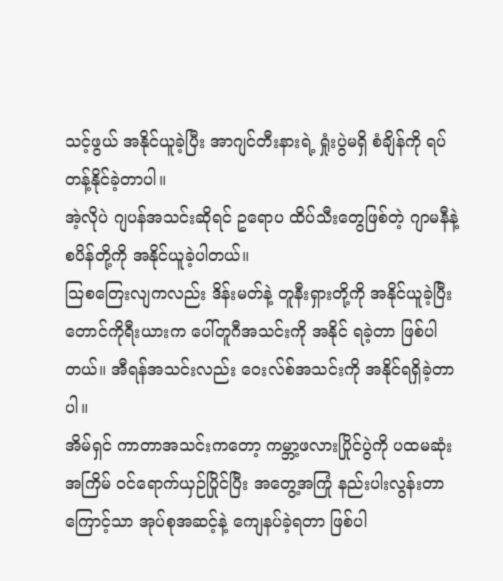သင့်ဖွယ် အနိုင်ယူခဲ့ပြီး အာဂျင်တီးနားရဲ့ ရှုံးပွဲမရှိ စံချိန်ကို ရပ်တန့်နိုင်ခဲ့တာပါ။
အဲ့လိုပဲ ဂျပန်အသင်းဆိုရင် ဥရောပ ထိပ်သီးတွေဖြစ်တဲ့ ဂျာမနီနဲ့ စပိန်တို့ကို အနိုင်ယူခဲ့ပါတယ်။
သြစတြေးလျကလည်း ဒိန်းမတ်နဲ့ တူနီးရှားတို့ကို အနိုင်ယူခဲ့ပြီး တောင်ကိုရီးယားက ပေါ်တူဂီအသင်းကို အနိုင် ရခဲ့တာ ဖြစ်ပါတယ်။ အီရန်အသင်းလည်း ဝေးလ်စ်အသင်းကို အနိုင်ရရှိခဲ့တာပါ။
အိမ်ရှင် ကာတာအသင်းကတော့ ကမ္ဘာ့ဖလားပြိုင်ပွဲကို ပထမဆုံးအကြိမ် ဝင်ရောက်ယှဉ်ပြိုင်ပြီး အတွေ့အကြုံ နည်းပါးလွန်းတာကြောင့်သာ အုပ်စုအဆင့်နဲ့ ကျေနပ်ခဲ့ရတာ ဖြစ်ပါ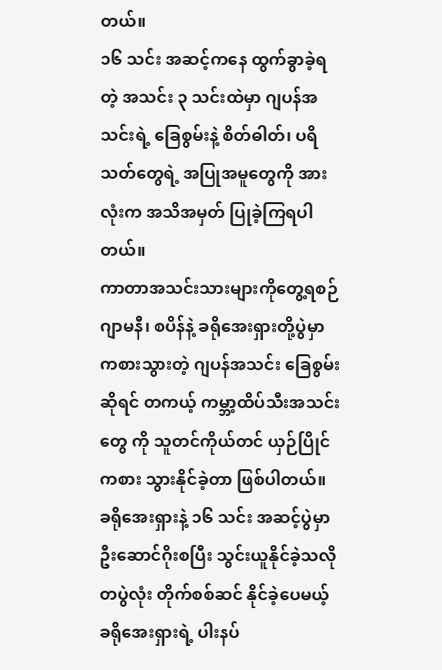တယ်။
၁၆ သင်း အဆင့်ကနေ ထွက်ခွာခဲ့ရတဲ့ အသင်း ၃ သင်းထဲမှာ ဂျပန်အသင်းရဲ့ ခြေစွမ်းနဲ့ စိတ်ဓါတ်၊ ပရိသတ်တွေရဲ့ အပြုအမူတွေကို အားလုံးက အသိအမှတ် ပြုခဲ့ကြရပါတယ်။
ကာတာအသင်းသားများကိုတွေ့ရစဉ်
ဂျာမနီ၊ စပိန်နဲ့ ခရိုအေးရှားတို့ပွဲမှာ ကစားသွားတဲ့ ဂျပန်အသင်း ခြေစွမ်းဆိုရင် တကယ့် ကမ္ဘာ့ထိပ်သီးအသင်းတွေ ကို သူတင်ကိုယ်တင် ယှဉ်ပြိုင်ကစား သွားနိုင်ခဲ့တာ ဖြစ်ပါတယ်။
ခရိုအေးရှားနဲ့ ၁၆ သင်း အဆင့်ပွဲမှာ ဦးဆောင်ဂိုးစပြီး သွင်းယူနိုင်ခဲ့သလို တပွဲလုံး တိုက်စစ်ဆင် နိုင်ခဲ့ပေမယ့် ခရိုအေးရှားရဲ့ ပါးနပ်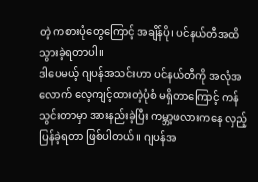တဲ့ ကစားပုံတွေကြောင့် အချိန်ပို၊ ပင်နယ်တီအထိ သွားခဲ့ရတာပါ။
ဒါပေမယ့် ဂျပန်အသင်းဟာ ပင်နယ်တီကို အလုံအလောက် လေ့ကျင့်ထားတဲ့ပုံစံ မရှိတာကြောင့် ကန်သွင်းတာမှာ အားနည်းခဲ့ပြီး ကမ္ဘာ့ဖလားကနေ လှည့်ပြန်ခဲ့ရတာ ဖြစ်ပါတယ်။ ဂျပန်အ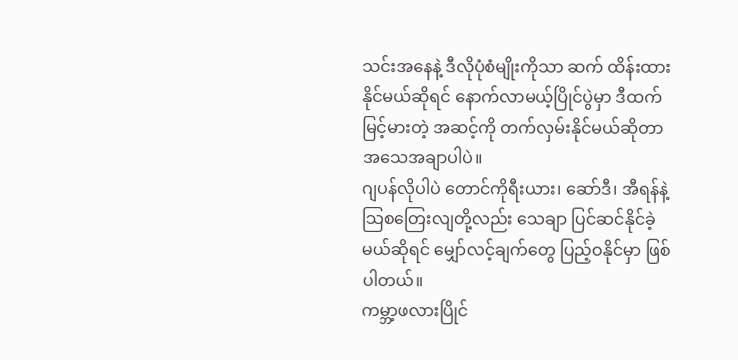သင်းအနေနဲ့ ဒီလိုပုံစံမျိုးကိုသာ ဆက် ထိန်းထားနိုင်မယ်ဆိုရင် နောက်လာမယ့်ပြိုင်ပွဲမှာ ဒီထက်မြင့်မားတဲ့ အဆင့်ကို တက်လှမ်းနိုင်မယ်ဆိုတာ အသေအချာပါပဲ။
ဂျပန်လိုပါပဲ တောင်ကိုရီးယား၊ ဆော်ဒီ၊ အီရန်နဲ့ သြစတြေးလျတို့လည်း သေချာ ပြင်ဆင်နိုင်ခဲ့မယ်ဆိုရင် မျှော်လင့်ချက်တွေ ပြည့်ဝနိုင်မှာ ဖြစ်ပါတယ်။
ကမ္ဘာ့ဖလားပြိုင်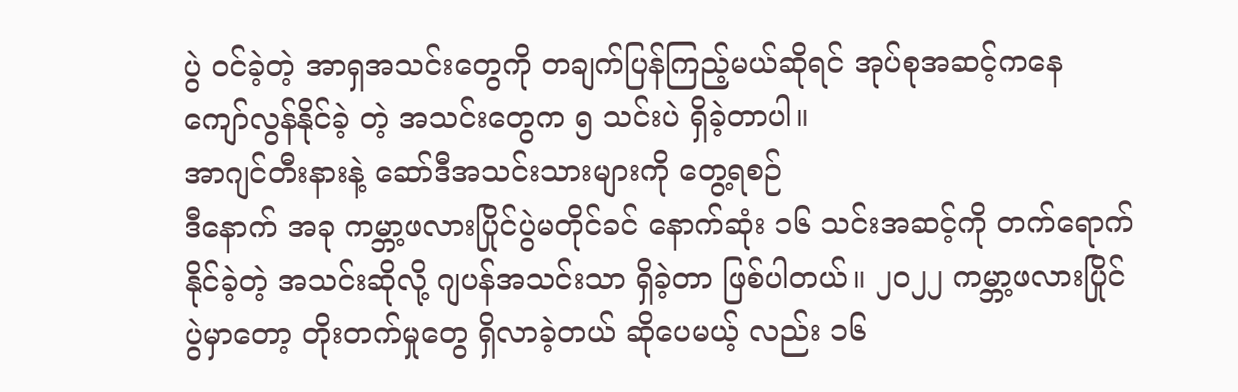ပွဲ ဝင်ခဲ့တဲ့ အာရှအသင်းတွေကို တချက်ပြန်ကြည့်မယ်ဆိုရင် အုပ်စုအဆင့်ကနေ ကျော်လွန်နိုင်ခဲ့ တဲ့ အသင်းတွေက ၅ သင်းပဲ ရှိခဲ့တာပါ။
အာဂျင်တီးနားနဲ့ ဆော်ဒီအသင်းသားများကို တွေ့ရစဉ်
ဒီနောက် အခု ကမ္ဘာ့ဖလားပြိုင်ပွဲမတိုင်ခင် နောက်ဆုံး ၁၆ သင်းအဆင့်ကို တက်ရောက်နိုင်ခဲ့တဲ့ အသင်းဆိုလို့ ဂျပန်အသင်းသာ ရှိခဲ့တာ ဖြစ်ပါတယ်။ ၂၀၂၂ ကမ္ဘာ့ဖလားပြိုင်ပွဲမှာတော့ တိုးတက်မှုတွေ ရှိလာခဲ့တယ် ဆိုပေမယ့် လည်း ၁၆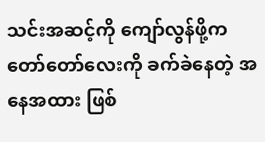သင်းအဆင့်ကို ကျော်လွန်ဖို့က တော်တော်လေးကို ခက်ခဲနေတဲ့ အနေအထား ဖြစ်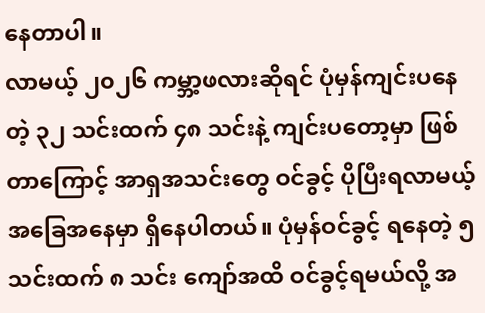နေတာပါ။
လာမယ့် ၂၀၂၆ ကမ္ဘာ့ဖလားဆိုရင် ပုံမှန်ကျင်းပနေတဲ့ ၃၂ သင်းထက် ၄၈ သင်းနဲ့ ကျင်းပတော့မှာ ဖြစ်တာကြောင့် အာရှအသင်းတွေ ဝင်ခွင့် ပိုပြီးရလာမယ့် အခြေအနေမှာ ရှိနေပါတယ်။ ပုံမှန်ဝင်ခွင့် ရနေတဲ့ ၅ သင်းထက် ၈ သင်း ကျော်အထိ ဝင်ခွင့်ရမယ်လို့ အ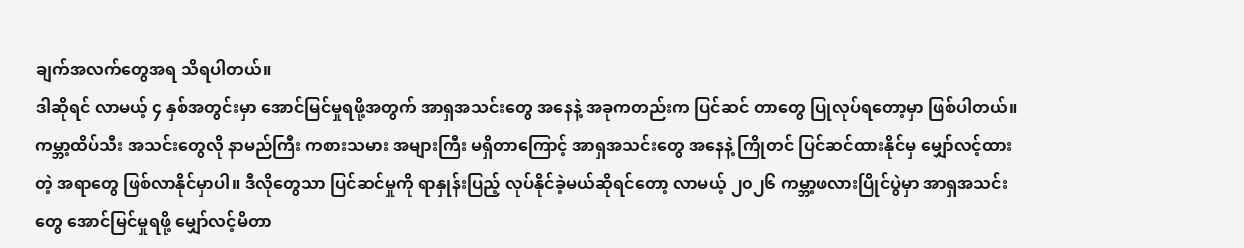ချက်အလက်တွေအရ သိရပါတယ်။
ဒါဆိုရင် လာမယ့် ၄ နှစ်အတွင်းမှာ အောင်မြင်မှုရဖို့အတွက် အာရှအသင်းတွေ အနေနဲ့ အခုကတည်းက ပြင်ဆင် တာတွေ ပြုလုပ်ရတော့မှာ ဖြစ်ပါတယ်။
ကမ္ဘာ့ထိပ်သီး အသင်းတွေလို နာမည်ကြီး ကစားသမား အများကြီး မရှိတာကြောင့် အာရှအသင်းတွေ အနေနဲ့ ကြိုတင် ပြင်ဆင်ထားနိုင်မှ မျှော်လင့်ထားတဲ့ အရာတွေ ဖြစ်လာနိုင်မှာပါ။ ဒီလိုတွေသာ ပြင်ဆင်မှုကို ရာနှုန်းပြည့် လုပ်နိုင်ခဲ့မယ်ဆိုရင်တော့ လာမယ့် ၂၀၂၆ ကမ္ဘာ့ဖလားပြိုင်ပွဲမှာ အာရှအသင်းတွေ အောင်မြင်မှုရဖို့ မျှော်လင့်မိတာ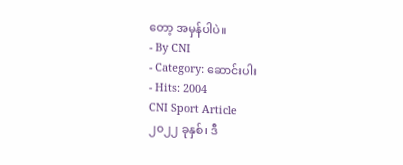တော့ အမှန်ပါပဲ။
- By CNI
- Category: ဆောင်းပါး
- Hits: 2004
CNI Sport Article
၂၀၂၂ ခုနှစ်၊ ဒီ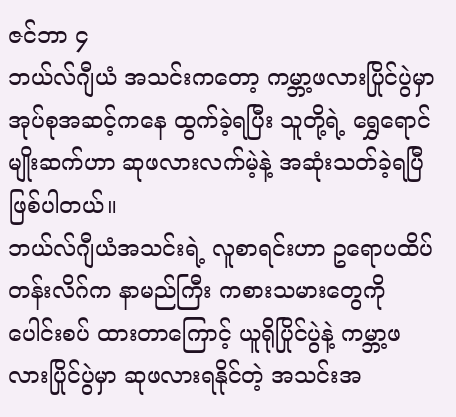ဇင်ဘာ ၄
ဘယ်လ်ဂျီယံ အသင်းကတော့ ကမ္ဘာ့ဖလားပြိုင်ပွဲမှာ အုပ်စုအဆင့်ကနေ ထွက်ခဲ့ရပြီး သူတို့ရဲ့ ရွှေရောင်မျိုးဆက်ဟာ ဆုဖလားလက်မဲ့နဲ့ အဆုံးသတ်ခဲ့ရပြီ ဖြစ်ပါတယ်။
ဘယ်လ်ဂျီယံအသင်းရဲ့ လူစာရင်းဟာ ဥရောပထိပ်တန်းလိဂ်က နာမည်ကြီး ကစားသမားတွေကို ပေါင်းစပ် ထားတာကြောင့် ယူရိုပြိုင်ပွဲနဲ့ ကမ္ဘာ့ဖလားပြိုင်ပွဲမှာ ဆုဖလားရနိုင်တဲ့ အသင်းအ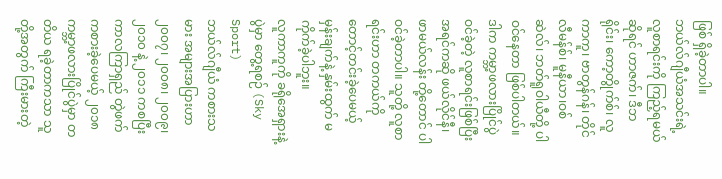ဖြစ် ရှိခဲ့တာပါ။
ဘယ်လ်ဂျီယံအသင်းရဲ့ လူစာရင်းကို ကြည့်ရမယ်ဆိုရင် ဟာဇက်၊ ဒီဘရိုင်း၊ ကော့တွိုက်စ်၊ လူကာကူ၊ ဗာတွန်ဂန်၊ တိုင်လီမန်စ်၊ မူနီယာ၊ဝစ်ဆဲလ်၊ ဘတ်ရူဝါယီတို့ ပါဝင်နေတာ ဖြစ်ပါတယ်။
ဒါက ကမ္ဘာ့ဖလားပြိုင်ပွဲ ဝင်ခဲ့တဲ့ လူစာရင်းဖြစ်ပြီး အရင်ကဆို ဖယ်လိုင်နီ၊ ဖာမယ်လန်း တို့တောင် ပါဝင်ခဲ့တာပါ။ သူတို့ လူစာရင်းဟာ တကယ်ကို တောင့်တင်းခဲ့ပေမယ့် မှန်းချက်နဲ့ နှမ်းထွက် မကိုက်ခဲ့ပါဘူး။
လူကာကူကို ခရိုအေရှားနဲ့ပွဲမှာ တွေ့ရစဉ် (Sky Sport)
ဘယ်လ်ဂျီယံ ကစားသမား အများအပြားဟာ ၂၀၀၇၊ ၂၀၀၈၊ ၂၀၀၉၊ ၂၀၁၀ နဲ့ ၂၀၁၁ ကစပြီး ကာလကြာရှည် တွဲဖက် ကစားခဲ့ပေမယ့် ၂၀၁၈ ကမ္ဘာ့ဖလားပြိုင်ပွဲမှာ တတိယ ရခဲ့တာကသာ သူတို့အတွက် ကြီးမားတဲ့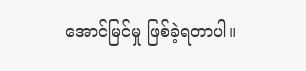အောင်မြင်မှု ဖြစ်ခဲ့ရတာပါ။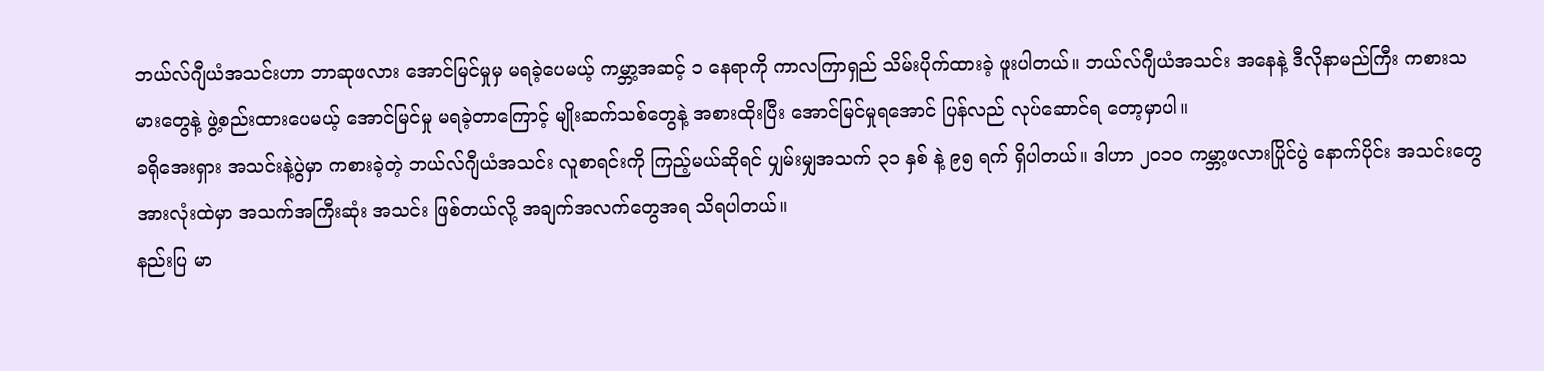ဘယ်လ်ဂျီယံအသင်းဟာ ဘာဆုဖလား အောင်မြင်မှုမှ မရခဲ့ပေမယ့် ကမ္ဘာ့အဆင့် ၁ နေရာကို ကာလကြာရှည် သိမ်းပိုက်ထားခဲ့ ဖူးပါတယ်။ ဘယ်လ်ဂျီယံအသင်း အနေနဲ့ ဒီလိုနာမည်ကြီး ကစားသမားတွေနဲ့ ဖွဲ့စည်းထားပေမယ့် အောင်မြင်မှု မရခဲ့တာကြောင့် မျိုးဆက်သစ်တွေနဲ့ အစားထိုးပြီး အောင်မြင်မှုရအောင် ပြန်လည် လုပ်ဆောင်ရ တော့မှာပါ။
ခရိုအေးရှား အသင်းနဲ့ပွဲမှာ ကစားခဲ့တဲ့ ဘယ်လ်ဂျီယံအသင်း လူစာရင်းကို ကြည့်မယ်ဆိုရင် ပျှမ်းမျှအသက် ၃၁ နှစ် နဲ့ ၉၅ ရက် ရှိပါတယ်။ ဒါဟာ ၂၀၁၀ ကမ္ဘာ့ဖလားပြိုင်ပွဲ နောက်ပိုင်း အသင်းတွေ အားလုံးထဲမှာ အသက်အကြီးဆုံး အသင်း ဖြစ်တယ်လို့ အချက်အလက်တွေအရ သိရပါတယ်။
နည်းပြ မာ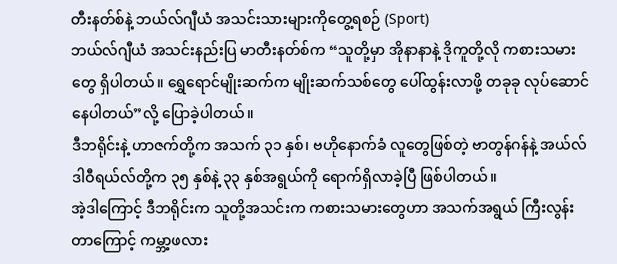တီးနတ်စ်နဲ့ ဘယ်လ်ဂျီယံ အသင်းသားများကိုတွေ့ရစဉ် (Sport)
ဘယ်လ်ဂျီယံ အသင်းနည်းပြ မာတီးနတ်စ်က “သူတို့မှာ အိုနာနာနဲ့ ဒိုကူတို့လို ကစားသမားတွေ ရှိပါတယ်။ ရွှေရောင်မျိုးဆက်က မျိုးဆက်သစ်တွေ ပေါ်ထွန်းလာဖို့ တခုခု လုပ်ဆောင်နေပါတယ်”လို့ ပြောခဲ့ပါတယ်။
ဒီဘရိုင်းနဲ့ ဟာဇက်တို့က အသက် ၃၁ နှစ်၊ ဗဟိုနောက်ခံ လူတွေဖြစ်တဲ့ ဗာတွန်ဂန်နဲ့ အယ်လ်ဒါဝီရယ်လ်တို့က ၃၅ နှစ်နဲ့ ၃၃ နှစ်အရွယ်ကို ရောက်ရှိလာခဲ့ပြီ ဖြစ်ပါတယ်။
အဲ့ဒါကြောင့် ဒီဘရိုင်းက သူတို့အသင်းက ကစားသမားတွေဟာ အသက်အရွယ် ကြီးလွန်းတာကြောင့် ကမ္ဘာ့ဖလား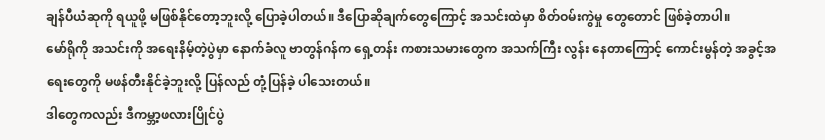ချန်ပီယံဆုကို ရယူဖို့ မဖြစ်နိုင်တော့ဘူးလို့ ပြောခဲ့ပါတယ်။ ဒီပြောဆိုချက်တွေကြောင့် အသင်းထဲမှာ စိတ်ဝမ်းကွဲမှု တွေတောင် ဖြစ်ခဲ့တာပါ။
မော်ရိုကို အသင်းကို အရေးနိမ့်တဲ့ပွဲမှာ နောက်ခံလူ ဗာတွန်ဂန်က ရှေ့တန်း ကစားသမားတွေက အသက်ကြီး လွန်း နေတာကြောင့် ကောင်းမွန်တဲ့ အခွင့်အရေးတွေကို မဖန်တီးနိုင်ခဲ့ဘူးလို့ ပြန်လည် တုံ့ပြန်ခဲ့ ပါသေးတယ်။
ဒါတွေကလည်း ဒီကမ္ဘာ့ဖလားပြိုင်ပွဲ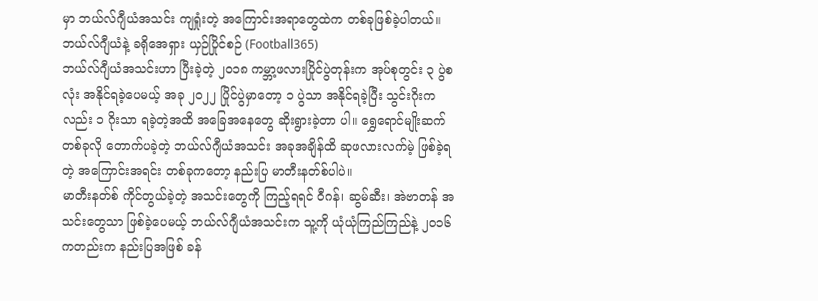မှာ ဘယ်လ်ဂျီယံအသင်း ကျရှုံးတဲ့ အကြောင်းအရာတွေထဲက တစ်ခုဖြစ်ခဲ့ပါတယ်။
ဘယ်လ်ဂျီယံနဲ့ ခရိုအေရှား ယှဉ်ပြိုင်စဉ် (Football365)
ဘယ်လ်ဂျီယံအသင်းဟာ ပြီးခဲ့တဲ့ ၂၀၁၈ ကမ္ဘာ့ဖလားပြိုင်ပွဲတုန်းက အုပ်စုတွင်း ၃ ပွဲစလုံး အနိုင်ရခဲ့ပေမယ့် အခု ၂၀၂၂ ပြိုင်ပွဲမှာတော့ ၁ ပွဲသာ အနိုင်ရခဲ့ပြီး သွင်းဂိုးကလည်း ၁ ဂိုးသာ ရခဲ့တဲ့အထိ အခြေအနေတွေ ဆိုးရွားခဲ့တာ ပါ။ ရွှေရောင်မျိုးဆက် တစ်ခုလို တောက်ပခဲ့တဲ့ ဘယ်လ်ဂျီယံအသင်း အခုအချိန်ထိ ဆုဖလားလက်မဲ့ ဖြစ်ခဲ့ရတဲ့ အကြောင်းအရင်း တစ်ခုကတော့ နည်းပြ မာတီးနတ်စ်ပါပဲ။
မာတီးနတ်စ် ကိုင်တွယ်ခဲ့တဲ့ အသင်းတွေကို ကြည့်ရရင် ဝီဂန်၊ ဆွမ်ဆီး၊ အဲဗာတန် အသင်းတွေသာ ဖြစ်ခဲ့ပေမယ့် ဘယ်လ်ဂျီယံအသင်းက သူ့ကို ယုံယုံကြည်ကြည်နဲ့ ၂၀၁၆ ကတည်းက နည်းပြအဖြစ် ခန်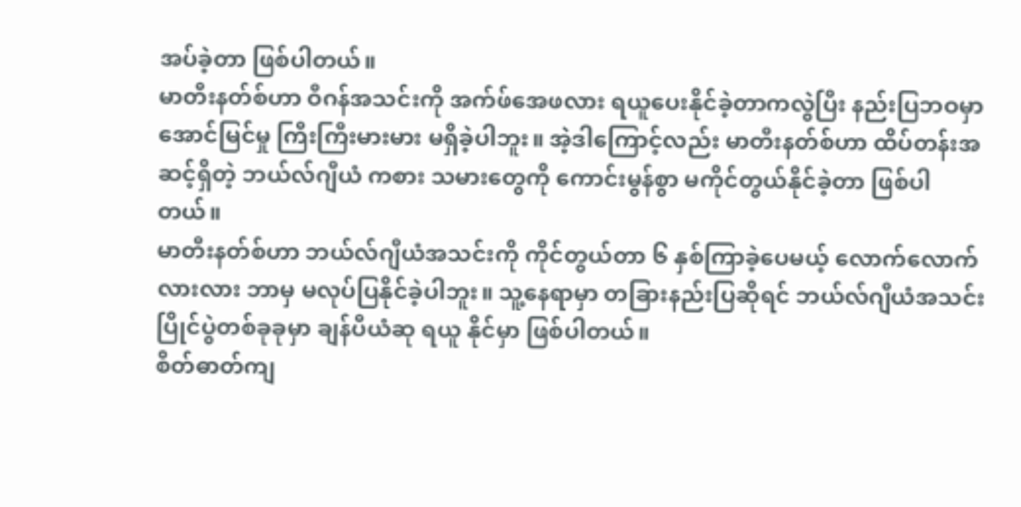အပ်ခဲ့တာ ဖြစ်ပါတယ်။
မာတီးနတ်စ်ဟာ ဝီဂန်အသင်းကို အက်ဖ်အေဖလား ရယူပေးနိုင်ခဲ့တာကလွဲပြီး နည်းပြဘဝမှာ အောင်မြင်မှု ကြီးကြီးမားမား မရှိခဲ့ပါဘူး။ အဲ့ဒါကြောင့်လည်း မာတီးနတ်စ်ဟာ ထိပ်တန်းအဆင့်ရှိတဲ့ ဘယ်လ်ဂျီယံ ကစား သမားတွေကို ကောင်းမွန်စွာ မကိုင်တွယ်နိုင်ခဲ့တာ ဖြစ်ပါတယ်။
မာတီးနတ်စ်ဟာ ဘယ်လ်ဂျီယံအသင်းကို ကိုင်တွယ်တာ ၆ နှစ်ကြာခဲ့ပေမယ့် လောက်လောက်လားလား ဘာမှ မလုပ်ပြနိုင်ခဲ့ပါဘူး။ သူ့နေရာမှာ တခြားနည်းပြဆိုရင် ဘယ်လ်ဂျီယံအသင်း ပြိုင်ပွဲတစ်ခုခုမှာ ချန်ပီယံဆု ရယူ နိုင်မှာ ဖြစ်ပါတယ်။
စိတ်ဓာတ်ကျ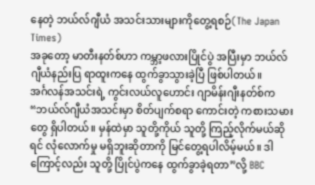နေတဲ့ ဘယ်လ်ဂျီယံ အသင်းသားများကိုတွေ့ရစဉ်(The Japan Times)
အခုတော့ မာတီးနတ်စ်ဟာ ကမ္ဘာ့ဖလားပြိုင်ပွဲ အပြီးမှာ ဘယ်လ်ဂျီယံနည်းပြ ရာထူးကနေ ထွက်ခွာသွားခဲ့ပြီ ဖြစ်ပါတယ်။
အင်္ဂလန်အသင်းရဲ့ ကွင်းလယ်လူဟောင်း ဂျာမိန်းဂျီးနတ်စ်က “ဘယ်လ်ဂျီယံအသင်းမှာ စိတ်ပျက်စရာ ကောင်းတဲ့ ကစားသမားတွေ ရှိပါတယ်။ မှန်ထဲမှာ သူတို့ကိုယ် သူတို့ ကြည့်လိုက်မယ်ဆိုရင် လုံလောက်မှု မရှိဘူးဆိုတာကို မြင်တွေ့ရပါလိမ့်မယ်။ ဒါကြောင့်လည်း သူတို့ ပြိုင်ပွဲကနေ ထွက်ခွာခဲ့ရတာ”လို့ BBC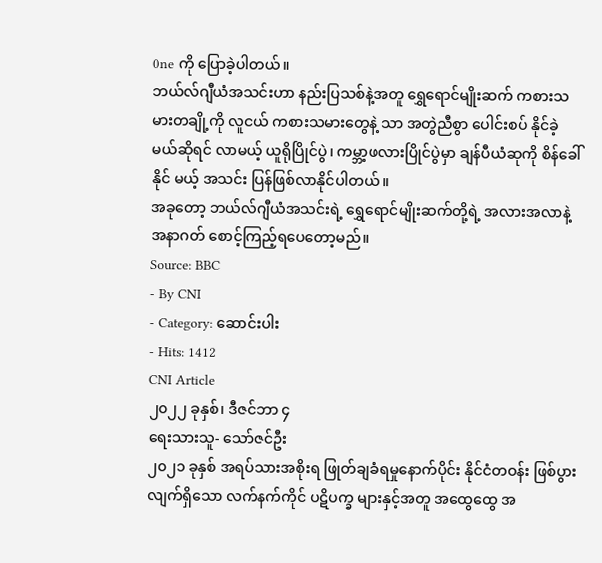0ne ကို ပြောခဲ့ပါတယ်။
ဘယ်လ်ဂျီယံအသင်းဟာ နည်းပြသစ်နဲ့အတူ ရွှေရောင်မျိုးဆက် ကစားသမားတချို့ကို လူငယ် ကစားသမားတွေနဲ့ သာ အတွဲညီစွာ ပေါင်းစပ် နိုင်ခဲ့မယ်ဆိုရင် လာမယ့် ယူရိုပြိုင်ပွဲ၊ ကမ္ဘာ့ဖလားပြိုင်ပွဲမှာ ချန်ပီယံဆုကို စိန်ခေါ်နိုင် မယ့် အသင်း ပြန်ဖြစ်လာနိုင်ပါတယ်။
အခုတော့ ဘယ်လ်ဂျီယံအသင်းရဲ့ ရွှေရောင်မျိုးဆက်တို့ရဲ့ အလားအလာနဲ့ အနာဂတ် စောင့်ကြည့်ရပေတော့မည်။
Source: BBC
- By CNI
- Category: ဆောင်းပါး
- Hits: 1412
CNI Article
၂၀၂၂ ခုနှစ်၊ ဒီဇင်ဘာ ၄
ရေးသားသူ- သော်ဇင်ဦး
၂၀၂၁ ခုနှစ် အရပ်သားအစိုးရ ဖြုတ်ချခံရမှုနောက်ပိုင်း နိုင်ငံတဝန်း ဖြစ်ပွားလျက်ရှိသော လက်နက်ကိုင် ပဋိပက္ခ များနှင့်အတူ အထွေထွေ အ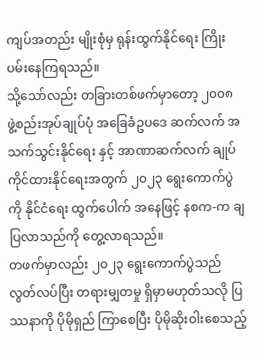ကျပ်အတည်း မျိုးစုံမှ ရုန်းထွက်နိုင်ရေး ကြိုးပမ်းနေကြရသည်။
သို့သော်လည်း တခြားတစ်ဖက်မှာတော့ ၂၀၀၈ ဖွဲ့စည်းအုပ်ချုပ်ပုံ အခြေခံဥပဒေ ဆက်လက် အသက်သွင်းနိုင်ရေး နှင့် အာဏာဆက်လက် ချုပ်ကိုင်ထားနိုင်ရေးအတွက် ၂၀၂၃ ရွေးကောက်ပွဲကို နိုင်ငံရေး ထွက်ပေါက် အနေဖြင့် နစက-က ချပြလာသည်ကို တွေ့လာရသည်။
တဖက်မှာလည်း ၂၀၂၃ ရွေးကောက်ပွဲသည် လွတ်လပ်ပြီး တရားမျှတမှု ရှိမှာမဟုတ်သလို ပြဿနာကို ပိုမိုရှည် ကြာစေပြီး ပိုမိုဆိုးဝါးစေသည့်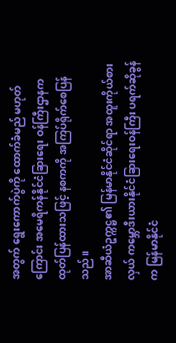အတွက် ရွေးကောက်ပွဲကို ထောက်ခံမည် မဟုတ်ကြောင်း အမေရိကန်နိုင်ငံခြားရေး ဝန်ကြီးဌာနက ထုတ်ပြန်ထားသဖြင့် နစကကို အကြပ်ရိုက်စေပြန်သည်။
အာဆီယံဥက္ကဋ္ဌ၏ မြန်မာနိုင်ငံဆိုင်ရာ အထူးကိုယ်စားလှယ် ကမ္ဘောဒီးယားနိုင်ငံခြားရေးဝန်ကြီး ပရက်ဆိုခွန် က မြန်မာနိုင်ငံ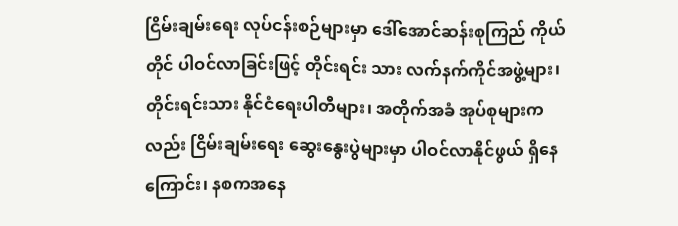ငြိမ်းချမ်းရေး လုပ်ငန်းစဉ်များမှာ ဒေါ်အောင်ဆန်းစုကြည် ကိုယ်တိုင် ပါဝင်လာခြင်းဖြင့် တိုင်းရင်း သား လက်နက်ကိုင်အဖွဲ့များ၊ တိုင်းရင်းသား နိုင်ငံရေးပါတီများ၊ အတိုက်အခံ အုပ်စုများကလည်း ငြိမ်းချမ်းရေး ဆွေးနွေးပွဲများမှာ ပါဝင်လာနိုင်ဖွယ် ရှိနေကြောင်း၊ နစကအနေ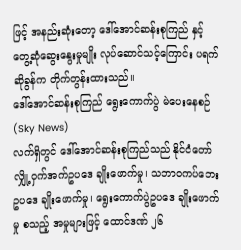ဖြင့် အနည်းဆုံးတော့ ဒေါ်အောင်ဆန်းစုကြည် နှင့် တွေ့ဆုံဆွေးနွေးမှုမျိုး လုပ်ဆောင်သင့်ကြောင်း ပရက်ဆိုခွန်က တိုက်တွန်းထားသည်။
ဒေါ်အောင်ဆန်းစုကြည် ရွေးကောက်ပွဲ မဲပေးနေစဉ် (Sky News)
လက်ရှိတွင် ဒေါ်အောင်ဆန်းစုကြည်သည် နိုင်ငံတော် လျှို့ဝှက်အက်ဥပဒေ ချိုးဖောက်မှု၊ သဘာဝကပ်ဘေးဥပဒေ ချိုးဖောက်မှု၊ ရွေးကောက်ပွဲဥပဒေ ချိုးဖောက်မှု စသည့် အမှုများဖြင့် ထောင်ဒဏ် ၂၆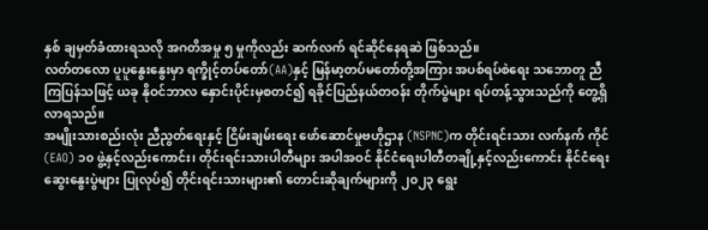နှစ် ချမှတ်ခံထားရသလို အဂတိအမှု ၅ မှုကိုလည်း ဆက်လက် ရင်ဆိုင်နေရဆဲ ဖြစ်သည်။
လတ်တလော ပူပူနွေးနွေးမှာ ရက္ခိုင့်တပ်တော်(AA)နှင့် မြန်မာ့တပ်မတော်တို့အကြား အပစ်ရပ်စဲရေး သဘောတူ ညီ ကြပြန်သဖြင့် ယခု နိုဝင်ဘာလ နှောင်းပိုင်းမှစတင်၍ ရခိုင်ပြည်နယ်တဝန်း တိုက်ပွဲများ ရပ်တန့်သွားသည်ကို တွေ့ရှိ လာရသည်။
အမျိုးသားစည်းလုံး ညီညွတ်ရေးနှင့် ငြိမ်းချမ်းရေး ဖော်ဆောင်မှုဗဟိုဌာန (NSPNC)က တိုင်းရင်းသား လက်နက် ကိုင်(EAO) ၁၀ ဖွဲ့နှင့်လည်းကောင်း၊ တိုင်းရင်းသားပါတီများ အပါအဝင် နိုင်ငံရေးပါတီတချို့နှင့်လည်းကောင်း နိုင်ငံရေး ဆွေးနွေးပွဲများ ပြုလုပ်၍ တိုင်းရင်းသားများ၏ တောင်းဆိုချက်များကို ၂၀၂၃ ရွေး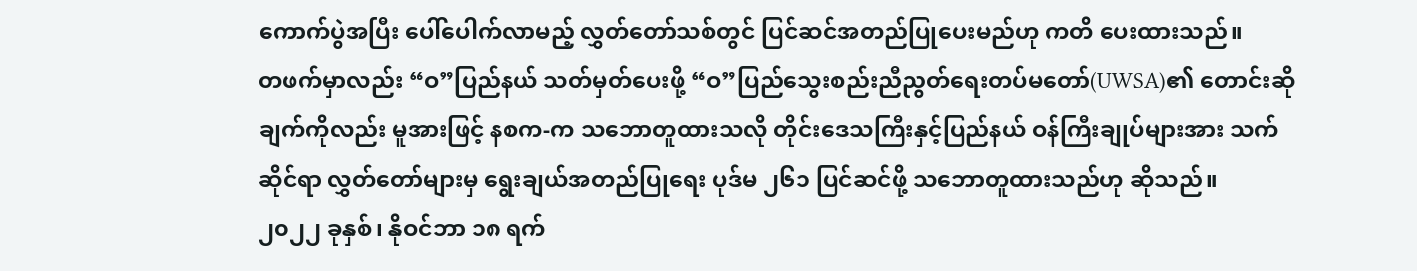ကောက်ပွဲအပြီး ပေါ်ပေါက်လာမည့် လွှတ်တော်သစ်တွင် ပြင်ဆင်အတည်ပြုပေးမည်ဟု ကတိ ပေးထားသည်။
တဖက်မှာလည်း “ဝ”ပြည်နယ် သတ်မှတ်ပေးဖို့ “ဝ”ပြည်သွေးစည်းညီညွတ်ရေးတပ်မတော်(UWSA)၏ တောင်းဆို ချက်ကိုလည်း မူအားဖြင့် နစက-က သဘောတူထားသလို တိုင်းဒေသကြီးနှင့်ပြည်နယ် ဝန်ကြီးချုပ်များအား သက်ဆိုင်ရာ လွှတ်တော်များမှ ရွေးချယ်အတည်ပြုရေး ပုဒ်မ ၂၆၁ ပြင်ဆင်ဖို့ သဘောတူထားသည်ဟု ဆိုသည်။
၂၀၂၂ ခုနှစ်၊ နိုဝင်ဘာ ၁၈ ရက်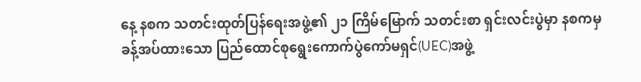နေ့ နစက သတင်းထုတ်ပြန်ရေးအဖွဲ့၏ ၂၁ ကြိမ်မြောက် သတင်းစာ ရှင်းလင်းပွဲမှာ နစကမှ ခန့်အပ်ထားသော ပြည်ထောင်စုရွေးကောက်ပွဲကော်မရှင်(UEC)အဖွဲ့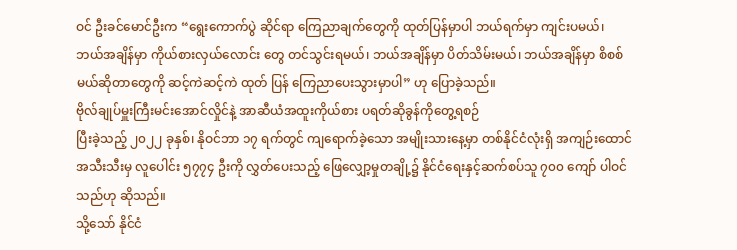ဝင် ဦးခင်မောင်ဦးက “ရွေးကောက်ပွဲ ဆိုင်ရာ ကြေညာချက်တွေကို ထုတ်ပြန်မှာပါ ဘယ်ရက်မှာ ကျင်းပမယ်၊ ဘယ်အချိန်မှာ ကိုယ်စားလှယ်လောင်း တွေ တင်သွင်းရမယ်၊ ဘယ်အချိန်မှာ ပိတ်သိမ်းမယ်၊ ဘယ်အချိန်မှာ စိစစ်မယ်ဆိုတာတွေကို ဆင့်ကဲဆင့်ကဲ ထုတ် ပြန် ကြေညာပေးသွားမှာပါ” ဟု ပြောခဲ့သည်။
ဗိုလ်ချုပ်မှူးကြီးမင်းအောင်လှိုင်နဲ့ အာဆီယံအထူးကိုယ်စား ပရတ်ဆိုခွန်ကိုတွေ့ရစဉ်
ပြီးခဲ့သည့် ၂၀၂၂ ခုနှစ်၊ နိုဝင်ဘာ ၁၇ ရက်တွင် ကျရောက်ခဲ့သော အမျိုးသားနေ့မှာ တစ်နိုင်ငံလုံးရှိ အကျဉ်းထောင် အသီးသီးမှ လူပေါင်း ၅၇၇၄ ဦးကို လွှတ်ပေးသည့် ဖြေလျှော့မှုတချို့၌ နိုင်ငံရေးနှင့်ဆက်စပ်သူ ၇၀၀ ကျော် ပါဝင် သည်ဟု ဆိုသည်။
သို့သော် နိုင်ငံ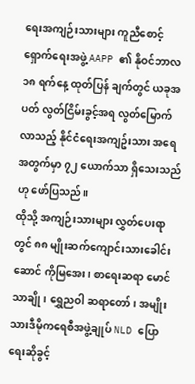ရေးအကျဉ်းသားများ ကူညီစောင့်ရှောက်ရေးအဖွဲ့ AAPP ၏ နိုဝင်ဘာလ ၁၈ ရက်နေ့ ထုတ်ပြန် ချက်တွင် ယခုအပတ် လွတ်ငြိမ်းခွင့်အရ လွတ်မြောက်လာသည့် နိုင်ငံရေးအကျဥ်းသား အရေအတွက်မှာ ၇၂ ယောက်သာ ရှိသေးသည်ဟု ဖော်ပြသည်။
ထိုသို့ အကျဉ်းသားများ လွှတ်ပေးရာတွင် ၈၈ မျိုးဆက်ကျောင်းသားခေါင်းဆောင် ကိုမြအေး၊ စာရေးဆရာ မောင်သာချို၊ ရွှေညဝါ ဆရာတော်၊ အမျိုးသားဒီမိုကရေစီအဖွဲ့ချုပ် NLD ပြောရေးဆိုခွင့်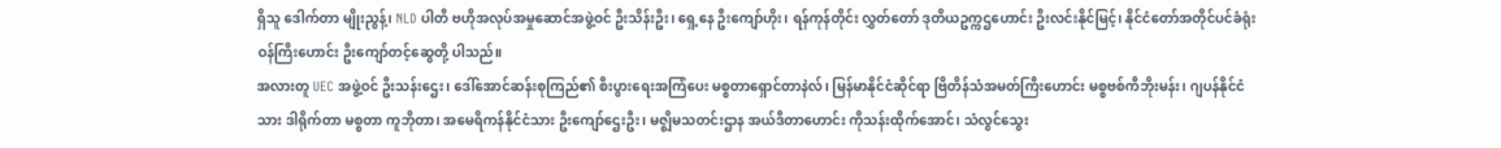ရှိသူ ဒေါက်တာ မျိုးညွန့်၊ NLD ပါတီ ဗဟိုအလုပ်အမှုဆောင်အဖွဲ့ဝင် ဦးသိန်းဦး၊ ရှေ့နေ ဦးကျော်ဟိုး၊ ရန်ကုန်တိုင်း လွှတ်တော် ဒုတိယဥက္ကဌဟောင်း ဦးလင်းနိုင်မြင့်၊ နိုင်ငံတော်အတိုင်ပင်ခံရုံး ဝန်ကြီးဟောင်း ဦးကျော်တင့်ဆွေတို့ ပါသည်။
အလားတူ UEC အဖွဲ့ဝင် ဦးသန်းဌေး၊ ဒေါ်အောင်ဆန်းစုကြည်၏ စီးပွားရေးအကြံပေး မစ္စတာရှောင်တာနဲလ်၊ မြန်မာနိုင်ငံဆိုင်ရာ ဗြိတိန်သံအမတ်ကြီးဟောင်း မစ္စဗစ်ကီဘိုးမန်း၊ ဂျပန်နိုင်ငံသား ဒါရိုက်တာ မစ္စတာ ကူဘိုတာ၊ အမေရိကန်နိုင်ငံသား ဦးကျော်ဌေးဦး၊ မဇ္ဈိမသတင်းဌာန အယ်ဒီတာဟောင်း ကိုသန်းထိုက်အောင်၊ သံလွင်သွေး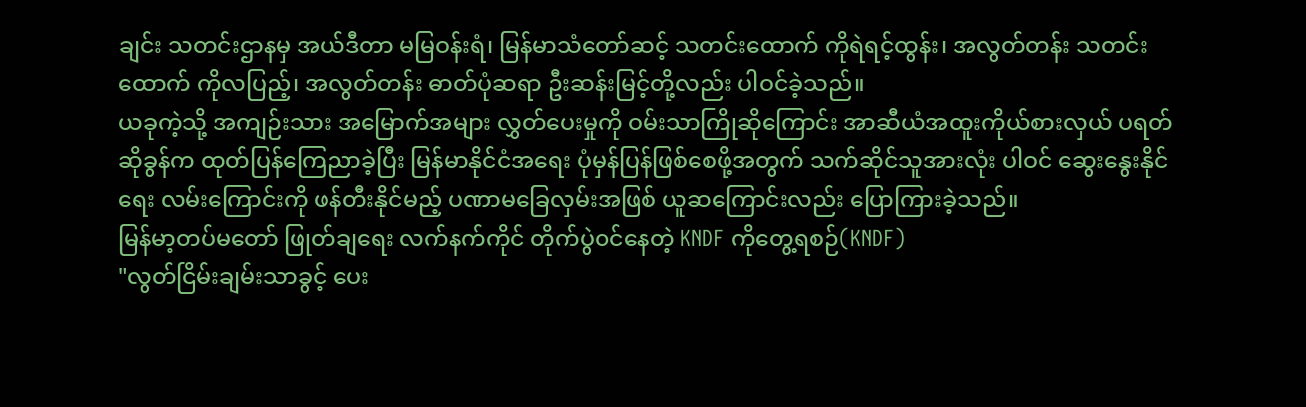ချင်း သတင်းဌာနမှ အယ်ဒီတာ မမြဝန်းရံ၊ မြန်မာသံတော်ဆင့် သတင်းထောက် ကိုရဲရင့်ထွန်း၊ အလွတ်တန်း သတင်း ထောက် ကိုလပြည့်၊ အလွတ်တန်း ဓာတ်ပုံဆရာ ဦးဆန်းမြင့်တို့လည်း ပါဝင်ခဲ့သည်။
ယခုကဲ့သို့ အကျဉ်းသား အမြောက်အများ လွှတ်ပေးမှုကို ဝမ်းသာကြိုဆိုကြောင်း အာဆီယံအထူးကိုယ်စားလှယ် ပရတ်ဆိုခွန်က ထုတ်ပြန်ကြေညာခဲ့ပြီး မြန်မာနိုင်ငံအရေး ပုံမှန်ပြန်ဖြစ်စေဖို့အတွက် သက်ဆိုင်သူအားလုံး ပါဝင် ဆွေးနွေးနိုင်ရေး လမ်းကြောင်းကို ဖန်တီးနိုင်မည့် ပဏာမခြေလှမ်းအဖြစ် ယူဆကြောင်းလည်း ပြောကြားခဲ့သည်။
မြန်မာ့တပ်မတော် ဖြုတ်ချရေး လက်နက်ကိုင် တိုက်ပွဲ၀င်နေတဲ့ KNDF ကိုတွေ့ရစဉ်(KNDF)
"လွတ်ငြိမ်းချမ်းသာခွင့် ပေး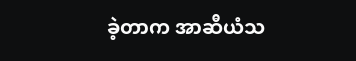ခဲ့တာက အာဆီယံသ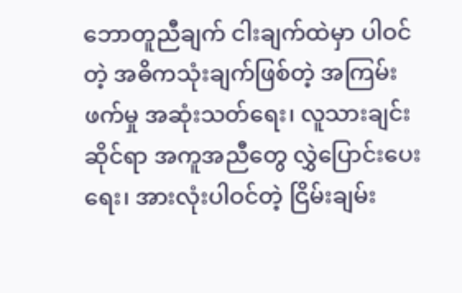ဘောတူညီချက် ငါးချက်ထဲမှာ ပါဝင်တဲ့ အဓိကသုံးချက်ဖြစ်တဲ့ အကြမ်းဖက်မှု အဆုံးသတ်ရေး၊ လူသားချင်းဆိုင်ရာ အကူအညီတွေ လွှဲပြောင်းပေးရေး၊ အားလုံးပါဝင်တဲ့ ငြိမ်းချမ်း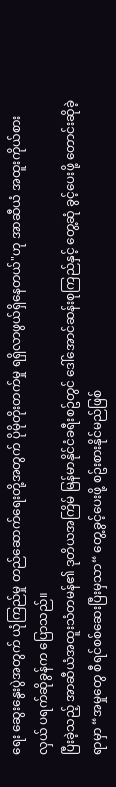ရေး ဆွေးနွေးပွဲအတွက် ယုံကြည်မှု တည်ဆောက်ရေးတို့အတွက် ပိုမိုတိုးတက်မှု ရရှိလာဖွယ်ရှိနေတယ်"ဟု အာဆီယံ အထူးကိုယ်စားလှယ် ပရက်ဆိုခွန်က ပြောသည်။
ပြီးခဲ့သည့် အာဆီယံအထူးသံတမန်၏ ဒုတိယအကြိမ် မြန်မာနိုင်ငံခရီးစဥ်တွင် ဒေါ်အောင်ဆန်းစုကြည်နှင့် တွေ့ဆုံ ခွင့်ပေးဖို့ တောင်းဆိုခဲ့ရာမှာ “အမှုတွေ စီရင်စစ်ဆေးပြီးမှသာ“ တွေ့ခွင့်ပေးဖို့ စဥ်းစားနိုင်မည်ဖြစ်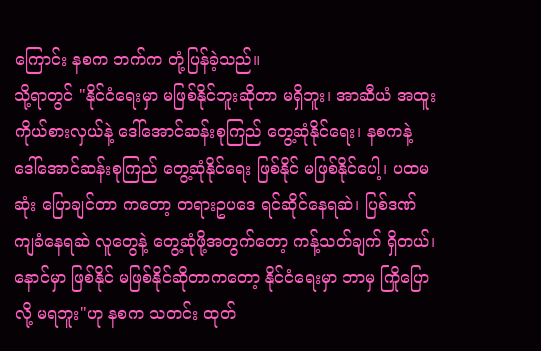ကြောင်း နစက ဘက်က တုံ့ပြန်ခဲ့သည်။
သို့ရာတွင် "နိုင်ငံရေးမှာ မဖြစ်နိုင်ဘူးဆိုတာ မရှိဘူး၊ အာဆီယံ အထူးကိုယ်စားလှယ်နဲ့ ဒေါ်အောင်ဆန်းစုကြည် တွေ့ဆုံနိုင်ရေး၊ နစကနဲ့ ဒေါ်အောင်ဆန်းစုကြည် တွေ့ဆုံနိုင်ရေး ဖြစ်နိုင် မဖြစ်နိုင်ပေါ့၊ ပထမဆုံး ပြောချင်တာ ကတော့ တရားဥပဒေ ရင်ဆိုင်နေရဆဲ၊ ပြစ်ဒဏ်ကျခံနေရဆဲ လူတွေနဲ့ တွေ့ဆုံဖို့အတွက်တော့ ကန့်သတ်ချက် ရှိတယ်၊ နောင်မှာ ဖြစ်နိုင် မဖြစ်နိုင်ဆိုတာကတော့ နိုင်ငံရေးမှာ ဘာမှ ကြိုပြောလို့ မရဘူး"ဟု နစက သတင်း ထုတ်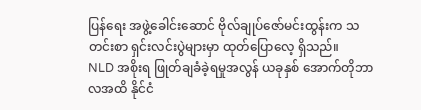ပြန်ရေး အဖွဲ့ခေါင်းဆောင် ဗိုလ်ချုပ်ဇော်မင်းထွန်းက သတင်းစာ ရှင်းလင်းပွဲများမှာ ထုတ်ပြောလေ့ ရှိသည်။
NLD အစိုးရ ဖြုတ်ချခံခဲ့ရမှုအလွန် ယခုနှစ် အောက်တိုဘာလအထိ နိုင်ငံ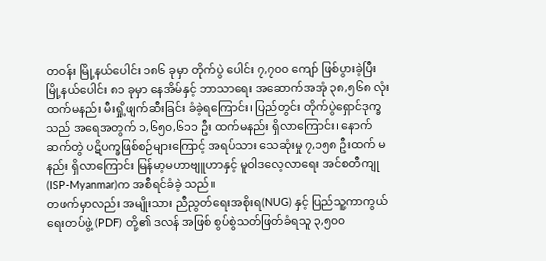တဝန်း မြို့နယ်ပေါင်း ၁၈၆ ခုမှာ တိုက်ပွဲ ပေါင်း ၇,၇၀၀ ကျော် ဖြစ်ပွားခဲ့ပြီး မြို့နယ်ပေါင်း ၈၁ ခုမှာ နေအိမ်နှင့် ဘာသာရေး အဆောက်အအုံ ၃၈,၅၆၈ လုံး ထက်မနည်း မီးရှို့ဖျက်ဆီးခြင်း ခံခဲ့ရကြောင်း၊ ပြည်တွင်း တိုက်ပွဲရှောင်ဒုက္ခသည် အရေအတွက် ၁,၆၅၀,၆၁၁ ဦး ထက်မနည်း ရှိလာကြောင်း၊ နောက်ဆက်တွဲ ပဋိပက္ခဖြစ်စဉ်များကြောင့် အရပ်သား သေဆုံးမှု ၇,၁၅၈ ဦးထက် မနည်း ရှိလာကြောင်း မြန်မာ့မဟာဗျူဟာနှင့် မူဝါဒလေ့လာရေး အင်စတီကျု (ISP-Myanmar)က အစီရင်ခံခဲ့ သည်။
တဖက်မှာလည်း အမျိုးသား ညီညွတ်ရေးအစိုးရ(NUG) နှင့် ပြည်သူ့ကာကွယ်ရေးတပ်ဖွဲ့ (PDF) တို့၏ ဒလန် အဖြစ် စွပ်စွဲသတ်ဖြတ်ခံရသူ ၃,၅၀၀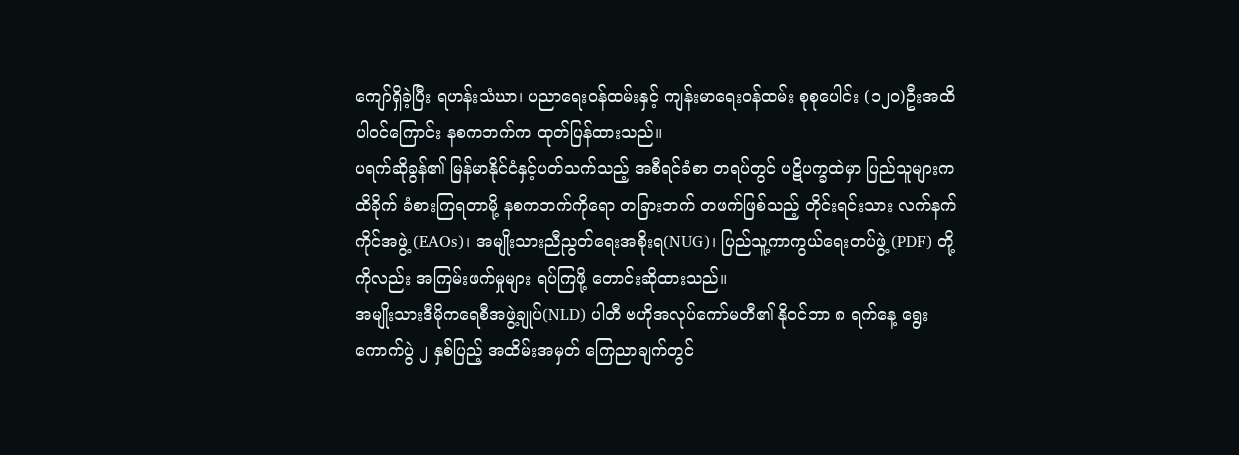ကျော်ရှိခဲ့ပြီး ရဟန်းသံဃာ၊ ပညာရေးဝန်ထမ်းနှင့် ကျန်းမာရေးဝန်ထမ်း စုစုပေါင်း (၁၂ဝ)ဦးအထိ ပါဝင်ကြောင်း နစကဘက်က ထုတ်ပြန်ထားသည်။
ပရက်ဆိုခွန်၏ မြန်မာနိုင်ငံနှင့်ပတ်သက်သည့် အစီရင်ခံစာ တရပ်တွင် ပဋိပက္ခထဲမှာ ပြည်သူများက ထိခိုက် ခံစားကြရတာမို့ နစကဘက်ကိုရော တခြားဘက် တဖက်ဖြစ်သည့် တိုင်းရင်းသား လက်နက်ကိုင်အဖွဲ့ (EAOs)၊ အမျိုးသားညီညွတ်ရေးအစိုးရ(NUG)၊ ပြည်သူ့ကာကွယ်ရေးတပ်ဖွဲ့ (PDF) တို့ကိုလည်း အကြမ်းဖက်မှုများ ရပ်ကြဖို့ တောင်းဆိုထားသည်။
အမျိုးသားဒီမိုကရေစီအဖွဲ့ချုပ်(NLD) ပါတီ ဗဟိုအလုပ်ကော်မတီ၏ နိုဝင်ဘာ ၈ ရက်နေ့ ရွေးကောက်ပွဲ ၂ နှစ်ပြည့် အထိမ်းအမှတ် ကြေညာချက်တွင်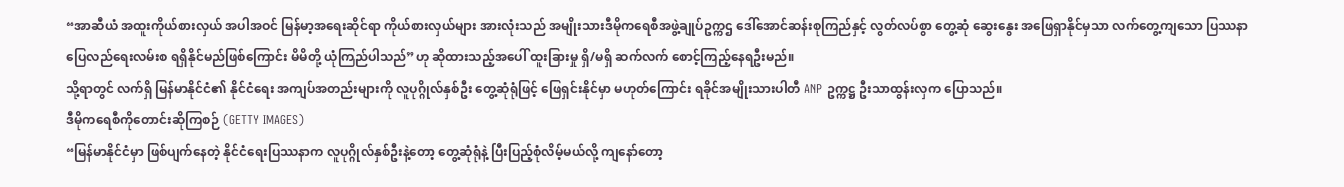“အာဆီယံ အထူးကိုယ်စားလှယ် အပါအဝင် မြန်မာ့အရေးဆိုင်ရာ ကိုယ်စားလှယ်များ အားလုံးသည် အမျိုးသားဒီမိုကရေစီအဖွဲ့ချုပ်ဥက္ကဌ ဒေါ်အောင်ဆန်းစုကြည်နှင့် လွတ်လပ်စွာ တွေ့ဆုံ ဆွေးနွေး အဖြေရှာနိုင်မှသာ လက်တွေ့ကျသော ပြဿနာပြေလည်ရေးလမ်းစ ရရှိနိုင်မည်ဖြစ်ကြောင်း မိမိတို့ ယုံကြည်ပါသည်”ဟု ဆိုထားသည့်အပေါ် ထူးခြားမှု ရှိ/မရှိ ဆက်လက် စောင့်ကြည့်နေရဦးမည်။
သို့ရာတွင် လက်ရှိ မြန်မာနိုင်ငံ၏ နိုင်ငံရေး အကျပ်အတည်းများကို လူပုဂ္ဂိုလ်နှစ်ဦး တွေ့ဆုံရုံဖြင့် ဖြေရှင်းနိုင်မှာ မဟုတ်ကြောင်း ရခိုင်အမျိုးသားပါတီ ANP ဥက္ကဋ္ဌ ဦးသာထွန်းလှက ပြောသည်။
ဒီမိုကရေစီကိုတောင်းဆိုကြစဉ် (GETTY IMAGES)
“မြန်မာနိုင်ငံမှာ ဖြစ်ပျက်နေတဲ့ နိုင်ငံရေးပြဿနာက လူပုဂ္ဂိုလ်နှစ်ဦးနဲ့တော့ တွေ့ဆုံရုံနဲ့ ပြီးပြည့်စုံလိမ့်မယ်လို့ ကျနော်တော့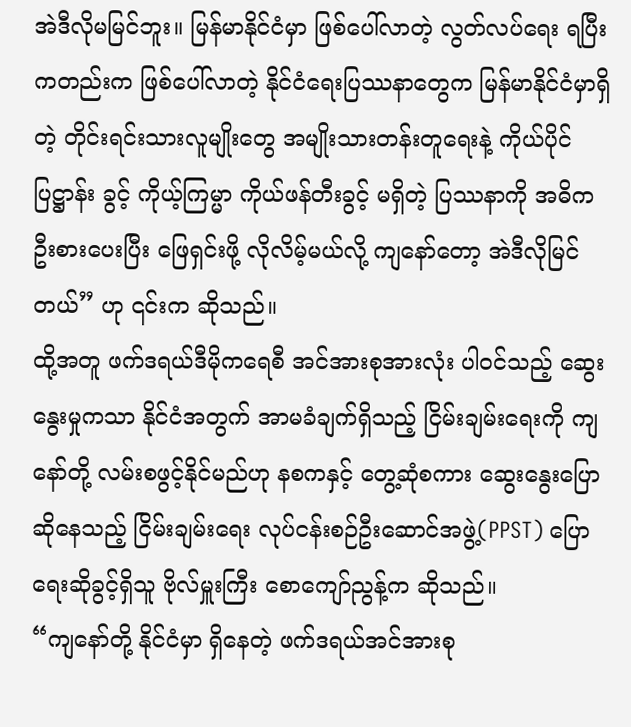အဲဒီလိုမမြင်ဘူး။ မြန်မာနိုင်ငံမှာ ဖြစ်ပေါ်လာတဲ့ လွတ်လပ်ရေး ရပြီးကတည်းက ဖြစ်ပေါ်လာတဲ့ နိုင်ငံရေးပြဿနာတွေက မြန်မာနိုင်ငံမှာရှိတဲ့ တိုင်းရင်းသားလူမျိုးတွေ အမျိုးသားတန်းတူရေးနဲ့ ကိုယ်ပိုင် ပြဋ္ဌာန်း ခွင့် ကိုယ့်ကြမ္မာ ကိုယ်ဖန်တီးခွင့် မရှိတဲ့ ပြဿနာကို အဓိက ဦးစားပေးပြီး ဖြေရှင်းဖို့ လိုလိမ့်မယ်လို့ ကျနော်တော့ အဲဒီလိုမြင်တယ်” ဟု ၎င်းက ဆိုသည်။
ထို့အတူ ဖက်ဒရယ်ဒီမိုကရေစီ အင်အားစုအားလုံး ပါဝင်သည့် ဆွေးနွေးမှုကသာ နိုင်ငံအတွက် အာမခံချက်ရှိသည့် ငြိမ်းချမ်းရေးကို ကျနော်တို့ လမ်းစဖွင့်နိုင်မည်ဟု နစကနှင့် တွေ့ဆုံစကား ဆွေးနွေးပြောဆိုနေသည့် ငြိမ်းချမ်းရေး လုပ်ငန်းစဉ်ဦးဆောင်အဖွဲ့(PPST) ပြောရေးဆိုခွင့်ရှိသူ ဗိုလ်မှူးကြီး စောကျော်ညွန့်က ဆိုသည်။
“ကျနော်တို့ နိုင်ငံမှာ ရှိနေတဲ့ ဖက်ဒရယ်အင်အားစု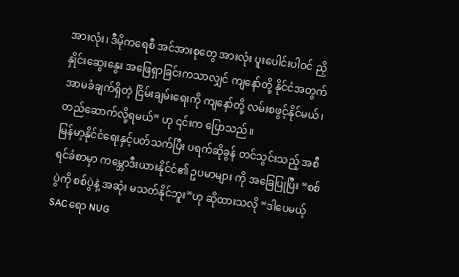အားလုံး၊ ဒီမိုကရေစီ အင်အားစုတွေ အားလုံး ပူးပေါင်းပါဝင် ညှိနှိုင်းဆွေးနွေး အဖြေရှာခြင်းကသာလျှင် ကျနော်တို့ နိုင်ငံအတွက် အာမခံချက်ရှိတဲ့ ငြိမ်းချမ်းရေးကို ကျနော်တို့ လမ်းစဖွင့်နိုင်မယ်၊ တည်ဆောက်လို့ရမယ်” ဟု ၎င်းက ပြောသည်။
မြန်မာ့နိုင်ငံရေးနှင့်ပတ်သက်ပြီး ပရက်ဆိုခွန် တင်သွင်းသည့် အစီရင်ခံစာမှာ ကမ္ဘောဒီးယားနိုင်ငံ၏ ဥပမာများ ကို အခြေပြုပြီး “စစ်ပွဲကို စစ်ပွဲနဲ့ အဆုံး မသတ်နိုင်ဘူး”ဟု ဆိုထားသလို “ဒါပေမယ့် SAC ရော NUG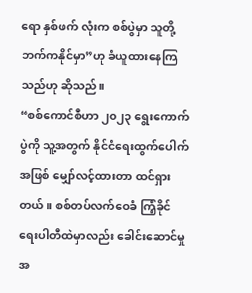ရော နှစ်ဖက် လုံးက စစ်ပွဲမှာ သူတို့ဘက်ကနိုင်မှာ”ဟု ခံယူထားနေကြသည်ဟု ဆိုသည်။
“စစ်ကောင်စီဟာ ၂၀၂၃ ရွေးကောက်ပွဲကို သူ့အတွက် နိုင်ငံရေးထွက်ပေါက်အဖြစ် မျှော်လင့်ထားတာ ထင်ရှား တယ်။ စစ်တပ်လက်ဝေခံ ကြံ့ခိုင်ရေးပါတီထဲမှာလည်း ခေါင်းဆောင်မှု အ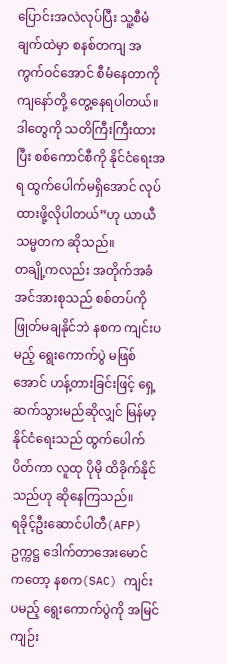ပြောင်းအလဲလုပ်ပြီး သူ့စီမံချက်ထဲမှာ စနစ်တကျ အကွက်ဝင်အောင် စီမံနေတာကို ကျနော်တို့ တွေ့နေရပါတယ်။ ဒါတွေကို သတိကြီးကြီးထားပြီး စစ်ကောင်စီကို နိုင်ငံရေးအရ ထွက်ပေါက်မရှိအောင် လုပ်ထားဖို့လိုပါတယ်”ဟု ယာယီသမ္မတက ဆိုသည်။
တချို့ကလည်း အတိုက်အခံ အင်အားစုသည် စစ်တပ်ကို ဖြုတ်မချနိုင်ဘဲ နစက ကျင်းပမည့် ရွေးကောက်ပွဲ မဖြစ်အောင် ဟန့်တားခြင်းဖြင့် ရှေ့ဆက်သွားမည်ဆိုလျှင် မြန်မာ့နိုင်ငံရေးသည် ထွက်ပေါက်ပိတ်ကာ လူထု ပိုမို ထိခိုက်နိုင်သည်ဟု ဆိုနေကြသည်။
ရခိုင့်ဦးဆောင်ပါတီ(AFP) ဥက္ကဋ္ဌ ဒေါက်တာအေးမောင်ကတော့ နစက(SAC) ကျင်းပမည့် ရွေးကောက်ပွဲကို အမြင် ကျဉ်း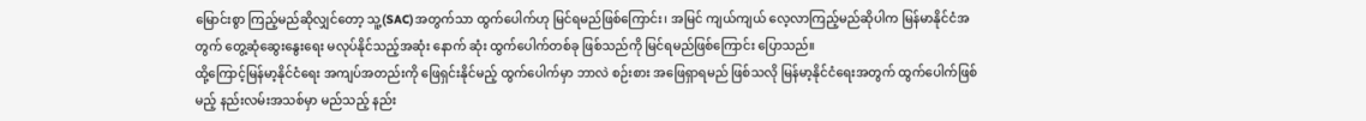မြောင်းစွာ ကြည့်မည်ဆိုလျှင်တော့ သူ့(SAC)အတွက်သာ ထွက်ပေါက်ဟု မြင်ရမည်ဖြစ်ကြောင်း၊ အမြင် ကျယ်ကျယ် လေ့လာကြည့်မည်ဆိုပါက မြန်မာနိုင်ငံအတွက် တွေ့ဆုံဆွေးနွေးရေး မလုပ်နိုင်သည့်အဆုံး နောက် ဆုံး ထွက်ပေါက်တစ်ခု ဖြစ်သည်ကို မြင်ရမည်ဖြစ်ကြောင်း ပြောသည်။
ထို့ကြောင့်မြန်မာ့နိုင်ငံရေး အကျပ်အတည်းကို ဖြေရှင်းနိုင်မည့် ထွက်ပေါက်မှာ ဘာလဲ စဉ်းစား အဖြေရှာရမည် ဖြစ်သလို မြန်မာ့နိုင်ငံရေးအတွက် ထွက်ပေါက်ဖြစ်မည့် နည်းလမ်းအသစ်မှာ မည်သည့် နည်း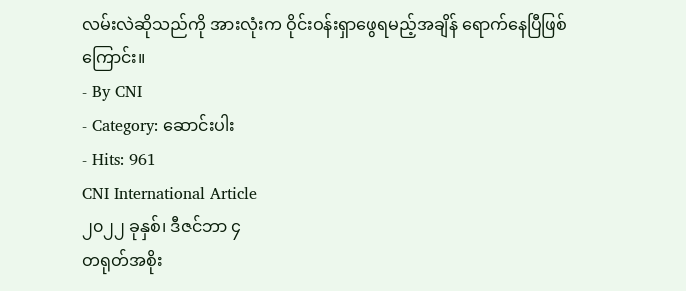လမ်းလဲဆိုသည်ကို အားလုံးက ဝိုင်းဝန်းရှာဖွေရမည့်အချိန် ရောက်နေပြီဖြစ်ကြောင်း။
- By CNI
- Category: ဆောင်းပါး
- Hits: 961
CNI International Article
၂၀၂၂ ခုနှစ်၊ ဒီဇင်ဘာ ၄
တရုတ်အစိုး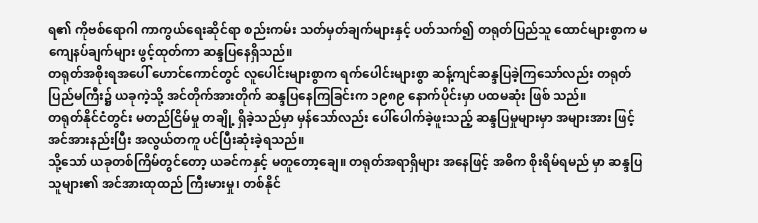ရ၏ ကိုဗစ်ရောဂါ ကာကွယ်ရေးဆိုင်ရာ စည်းကမ်း သတ်မှတ်ချက်များနှင့် ပတ်သက်၍ တရုတ်ပြည်သူ ထောင်များစွာက မကျေနပ်ချက်များ ဖွင့်ထုတ်ကာ ဆန္ဒပြနေရှိသည်။
တရုတ်အစိုးရအပေါ် ဟောင်ကောင်တွင် လူပေါင်းများစွာက ရက်ပေါင်းများစွာ ဆန့်ကျင်ဆန္ဒပြခဲ့ကြသော်လည်း တရုတ်ပြည်မကြီး၌ ယခုကဲ့သို့ အင်တိုက်အားတိုက် ဆန္ဒပြနေကြခြင်းက ၁၉၈၉ နောက်ပိုင်းမှာ ပထမဆုံး ဖြစ် သည်။
တရုတ်နိုင်ငံတွင်း မတည်ငြိမ်မှု တချို့ ရှိခဲ့သည်မှာ မှန်သော်လည်း ပေါ်ပေါက်ခဲ့ဖူးသည့် ဆန္ဒပြမှုများမှာ အများအား ဖြင့် အင်အားနည်းပြီး အလွယ်တကူ ပင်ပြီးဆုံးခဲ့ရသည်။
သို့သော် ယခုတစ်ကြိမ်တွင်တော့ ယခင်ကနှင့် မတူတော့ချေ။ တရုတ်အရာရှိများ အနေဖြင့် အဓိက စိုးရိမ်ရမည် မှာ ဆန္ဒပြသူများ၏ အင်အားထုထည် ကြီးမားမှု၊ တစ်နိုင်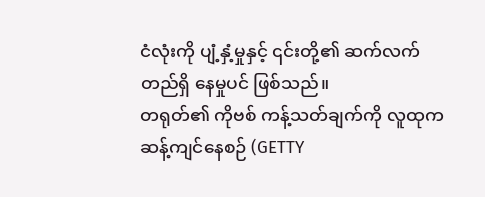ငံလုံးကို ပျံ့နှံ့မှုနှင့် ၎င်းတို့၏ ဆက်လက် တည်ရှိ နေမှုပင် ဖြစ်သည်။
တရုတ်၏ ကိုဗစ် ကန့်သတ်ချက်ကို လူထုက ဆန့်ကျင်နေစဉ် (GETTY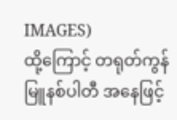IMAGES)
ထို့ကြောင့် တရုတ်ကွန်မြူနစ်ပါတီ အနေဖြင့်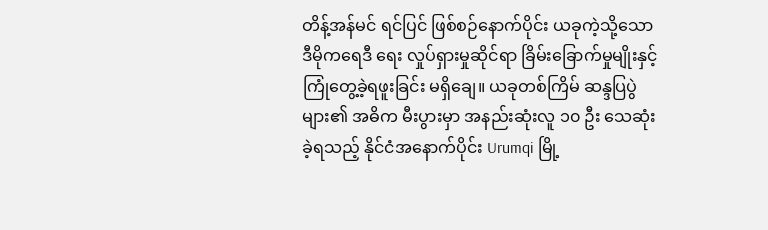တိန့်အန်မင် ရင်ပြင် ဖြစ်စဉ်နောက်ပိုင်း ယခုကဲ့သို့သော ဒီမိုကရေဒီ ရေး လှုပ်ရှားမှုဆိုင်ရာ ခြိမ်းခြောက်မှုမျိုးနှင့် ကြုံတွေ့ခဲ့ရဖူးခြင်း မရှိချေ။ ယခုတစ်ကြိမ် ဆန္ဒပြပွဲများ၏ အဓိက မီးပွားမှာ အနည်းဆုံးလူ ၁၀ ဦး သေဆုံးခဲ့ရသည့် နိုင်ငံအနောက်ပိုင်း Urumqi မြို့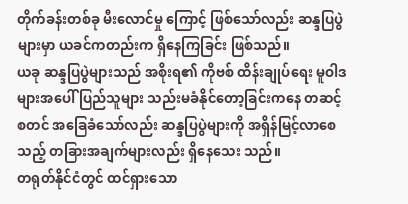တိုက်ခန်းတစ်ခု မီးလောင်မှု ကြောင့် ဖြစ်သော်လည်း ဆန္ဒပြပွဲများမှာ ယခင်ကတည်းက ရှိနေကြခြင်း ဖြစ်သည်။
ယခု ဆန္ဒပြပွဲများသည် အစိုးရ၏ ကိုဗစ် ထိန်းချုပ်ရေး မူဝါဒများအပေါ် ပြည်သူများ သည်းမခံနိုင်တော့ခြင်းကနေ တဆင့် စတင် အခြေခံသော်လည်း ဆန္ဒပြပွဲများကို အရှိန်မြင့်လာစေသည့် တခြားအချက်များလည်း ရှိနေသေး သည်။
တရုတ်နိုင်ငံတွင် ထင်ရှားသော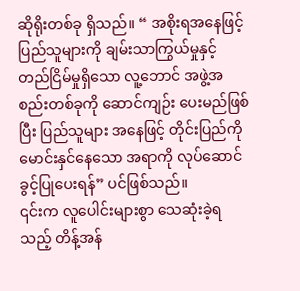ဆိုရိုးတစ်ခု ရှိသည်။ “ အစိုးရအနေဖြင့် ပြည်သူများကို ချမ်းသာကြွယ်မှုနှင့် တည်ငြိမ်မှုရှိသော လူ့ဘောင် အဖွဲ့အစည်းတစ်ခုကို ဆောင်ကျဉ်း ပေးမည်ဖြစ်ပြီး ပြည်သူများ အနေဖြင့် တိုင်းပြည်ကို မောင်းနှင်နေသော အရာကို လုပ်ဆောင်ခွင့်ပြုပေးရန်” ပင်ဖြစ်သည်။
၎င်းက လူပေါင်းများစွာ သေဆုံးခဲ့ရသည့် တိန့်အန်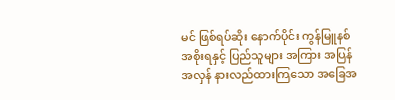မင် ဖြစ်ရပ်ဆိုး နောက်ပိုင်း ကွန်မြူနစ်အစိုးရနှင့် ပြည်သူများ အကြား အပြန်အလှန် နားလည်ထားကြသော အခြေအ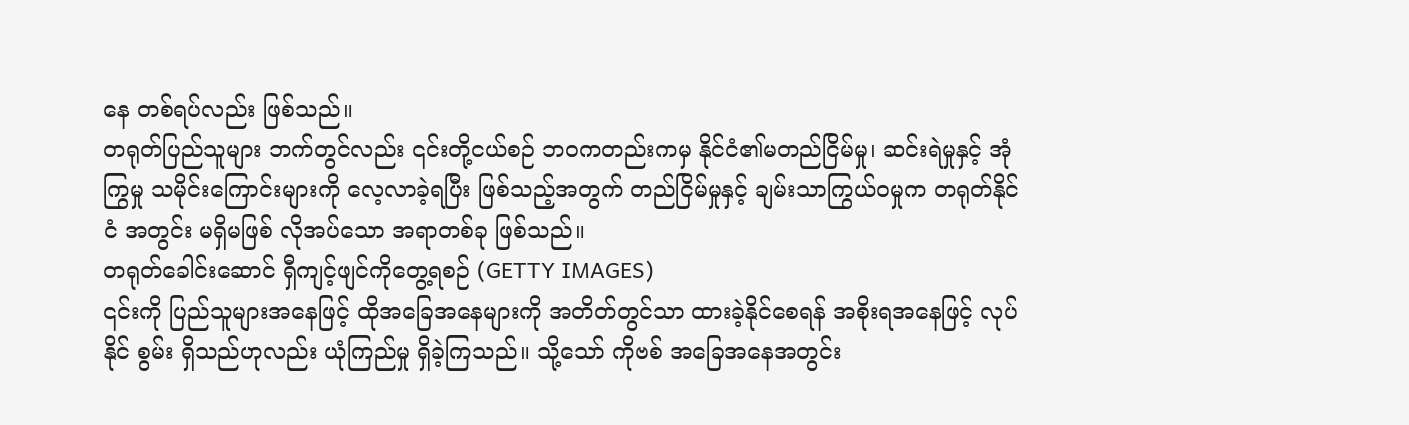နေ တစ်ရပ်လည်း ဖြစ်သည်။
တရုတ်ပြည်သူများ ဘက်တွင်လည်း ၎င်းတို့ငယ်စဉ် ဘဝကတည်းကမှ နိုင်ငံ၏မတည်ငြိမ်မှု၊ ဆင်းရဲမှုနှင့် အုံကြွမှု သမိုင်းကြောင်းများကို လေ့လာခဲ့ရပြီး ဖြစ်သည့်အတွက် တည်ငြိမ်မှုနှင့် ချမ်းသာကြွယ်ဝမှုက တရုတ်နိုင်ငံ အတွင်း မရှိမဖြစ် လိုအပ်သော အရာတစ်ခု ဖြစ်သည်။
တရုတ်ခေါင်းဆောင် ရှီကျင့်ဖျင်ကိုတွေ့ရစဉ် (GETTY IMAGES)
၎င်းကို ပြည်သူများအနေဖြင့် ထိုအခြေအနေများကို အတိတ်တွင်သာ ထားခဲ့နိုင်စေရန် အစိုးရအနေဖြင့် လုပ်နိုင် စွမ်း ရှိသည်ဟုလည်း ယုံကြည်မှု ရှိခဲ့ကြသည်။ သို့သော် ကိုဗစ် အခြေအနေအတွင်း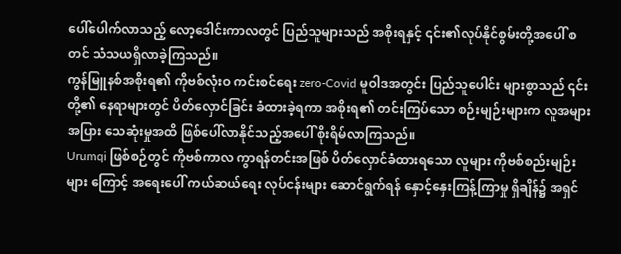ပေါ်ပေါက်လာသည့် လော့ဒေါင်းကာလတွင် ပြည်သူများသည် အစိုးရနှင့် ၎င်း၏လုပ်နိုင်စွမ်းတို့အပေါ် စတင် သံသယရှိလာခဲ့ကြသည်။
ကွန်မြူနစ်အစိုးရ၏ ကိုဗစ်လုံးဝ ကင်းစင်ရေး zero-Covid မူဝါဒအတွင်း ပြည်သူပေါင်း များစွာသည် ၎င်းတို့၏ နေရာများတွင် ပိတ်လှောင်ခြင်း ခံထားခဲ့ရကာ အစိုးရ၏ တင်းကြပ်သော စဉ်းမျဉ်းများက လူအများအပြား သေဆုံးမှုအထိ ဖြစ်ပေါ်လာနိုင်သည့်အပေါ် စိုးရိမ်လာကြသည်။
Urumqi ဖြစ်စဉ်တွင် ကိုဗစ်ကာလ ကွာရန်တင်းအဖြစ် ပိတ်လှောင်ခံထားရသော လူများ ကိုဗစ်စည်းမျဉ်းများ ကြောင့် အရေးပေါ် ကယ်ဆယ်ရေး လုပ်ငန်းများ ဆောင်ရွက်ရန် နှောင့်နှေးကြန့်ကြာမှု ရှိချိန်၌ အရှင်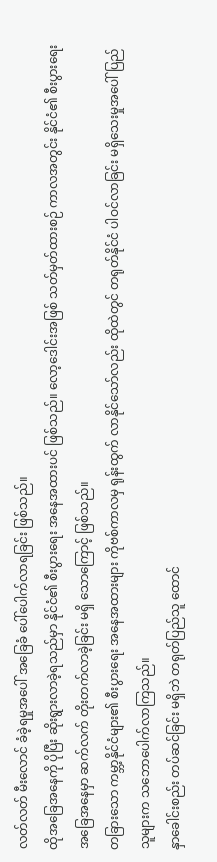လတ်လတ် မီးလောင် ခံခဲ့ရမှုအပေါ် အခြေခံ ပေါ်ပေါက်လာရခြင်း ဖြစ်သည်။
ထိုအခြေအနေကို ပိုပြီး ဆိုးရွားလာခဲ့ရသည်မှာ နိုင်ငံ၏ စီးပွားရေး အနေအထားပင် ဖြစ်သည်။ လော့ဒေါင်းအဖြစ် သတ်မှတ်ထားစဉ် ကာလအတွင်း နိုင်ငံ၏ စီးပွားရေး အခြေအနေမှာ ဆက်လက် တိုးတက်လာခဲ့ခြင်း မရှိ သောကြောင့် ဖြစ်သည်။
တခြားသော ကမ္ဘာ့နိုင်ငံများ၏ စီးပွားရေး အနေအထားများ ကိုဗစ်ကာလမှ ရုန်းထွက် လာနိုင်သော်လည်း ထိုထဲတွင် တရုတ်နိုင်ငံ ပါဝင်လာခြင်း မရှိသေးမှုအပေါ် ပြည်သူများက သဘောပေါက်လာကြသည်။
နှာခေါင်းစည်း တပ်ဆင်ခြင်း မရှိဘဲ တရုတ်ပြည်သူ ထောင်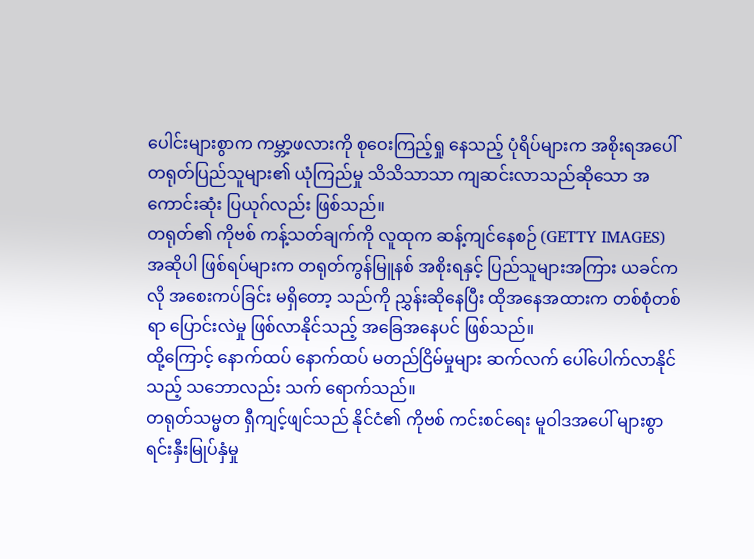ပေါင်းများစွာက ကမ္ဘာ့ဖလားကို စုဝေးကြည့်ရှု နေသည့် ပုံရိပ်များက အစိုးရအပေါ် တရုတ်ပြည်သူများ၏ ယုံကြည်မှု သိသိသာသာ ကျဆင်းလာသည်ဆိုသော အကောင်းဆုံး ပြယုဂ်လည်း ဖြစ်သည်။
တရုတ်၏ ကိုဗစ် ကန့်သတ်ချက်ကို လူထုက ဆန့်ကျင်နေစဉ် (GETTY IMAGES)
အဆိုပါ ဖြစ်ရပ်များက တရုတ်ကွန်မြူနစ် အစိုးရနှင့် ပြည်သူများအကြား ယခင်ကလို အစေးကပ်ခြင်း မရှိတော့ သည်ကို ညွှန်းဆိုနေပြီး ထိုအနေအထားက တစ်စုံတစ်ရာ ပြောင်းလဲမှု ဖြစ်လာနိုင်သည့် အခြေအနေပင် ဖြစ်သည်။
ထို့ကြောင့် နောက်ထပ် နောက်ထပ် မတည်ငြိမ်မှုများ ဆက်လက် ပေါ်ပေါက်လာနိုင်သည့် သဘောလည်း သက် ရောက်သည်။
တရုတ်သမ္မတ ရှီကျင့်ဖျင်သည် နိုင်ငံ၏ ကိုဗစ် ကင်းစင်ရေး မူဝါဒအပေါ် များစွာရင်းနှီးမြုပ်နှံမှု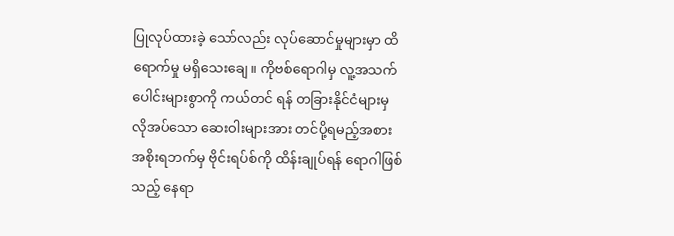ပြုလုပ်ထားခဲ့ သော်လည်း လုပ်ဆောင်မှုများမှာ ထိရောက်မှု မရှိသေးချေ။ ကိုဗစ်ရောဂါမှ လူ့အသက် ပေါင်းများစွာကို ကယ်တင် ရန် တခြားနိုင်ငံများမှ လိုအပ်သော ဆေးဝါးများအား တင်ပို့ရမည့်အစား အစိုးရဘက်မှ ဗိုင်းရပ်စ်ကို ထိန်းချုပ်ရန် ရောဂါဖြစ်သည့် နေရာ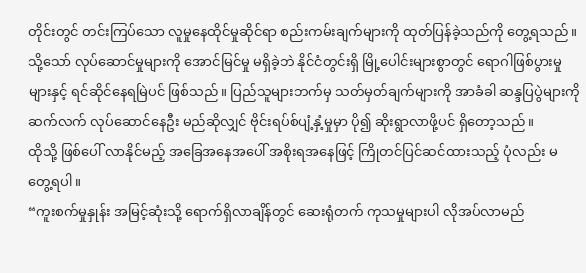တိုင်းတွင် တင်းကြပ်သော လူမှုနေထိုင်မှုဆိုင်ရာ စည်းကမ်းချက်များကို ထုတ်ပြန်ခဲ့သည်ကို တွေ့ရသည်။
သို့သော် လုပ်ဆောင်မှုများကို အောင်မြင်မှု မရှိခဲ့ဘဲ နိုင်ငံတွင်းရှိ မြို့ပေါင်းများစွာတွင် ရောဂါဖြစ်ပွားမှုများနှင့် ရင်ဆိုင်နေရမြဲပင် ဖြစ်သည်။ ပြည်သူများဘက်မှ သတ်မှတ်ချက်များကို အာခံခါ ဆန္ဒပြပွဲများကို ဆက်လက် လုပ်ဆောင်နေဦး မည်ဆိုလျှင် ဗိုင်းရပ်စ်ပျံ့နှံ့မှုမှာ ပို၍ ဆိုးရွာလာဖို့ပင် ရှိတော့သည်။
ထိုသို့ ဖြစ်ပေါ် လာနိုင်မည့် အခြေအနေအပေါ် အစိုးရအနေဖြင့် ကြိုတင်ပြင်ဆင်ထားသည့် ပုံလည်း မတွေ့ရပါ။
“ကူးစက်မှုနှုန်း အမြင့်ဆုံးသို့ ရောက်ရှိလာချိန်တွင် ဆေးရုံတက် ကုသမှုများပါ လိုအပ်လာမည်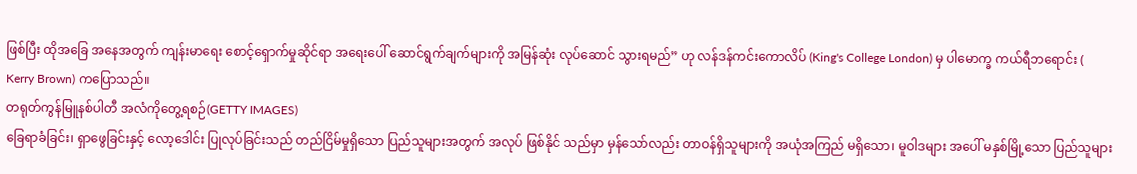ဖြစ်ပြီး ထိုအခြေ အနေအတွက် ကျန်းမာရေး စောင့်ရှောက်မှုဆိုင်ရာ အရေးပေါ် ဆောင်ရွက်ချက်များကို အမြန်ဆုံး လုပ်ဆောင် သွားရမည်” ဟု လန်ဒန်ကင်းကောလိပ် (King's College London) မှ ပါမောက္ခ ကယ်ရီဘရောင်း ( Kerry Brown) ကပြောသည်။
တရုတ်ကွန်မြူနစ်ပါတီ အလံကိုတွေ့ရစဉ်(GETTY IMAGES)
ခြေရာခံခြင်း၊ ရှာဖွေခြင်းနှင့် လော့ဒေါင်း ပြုလုပ်ခြင်းသည် တည်ငြိမ်မှုရှိသော ပြည်သူများအတွက် အလုပ် ဖြစ်နိုင် သည်မှာ မှန်သော်လည်း တာဝန်ရှိသူများကို အယုံအကြည် မရှိသော၊ မူဝါဒများ အပေါ် မနှစ်မြို့သော ပြည်သူများ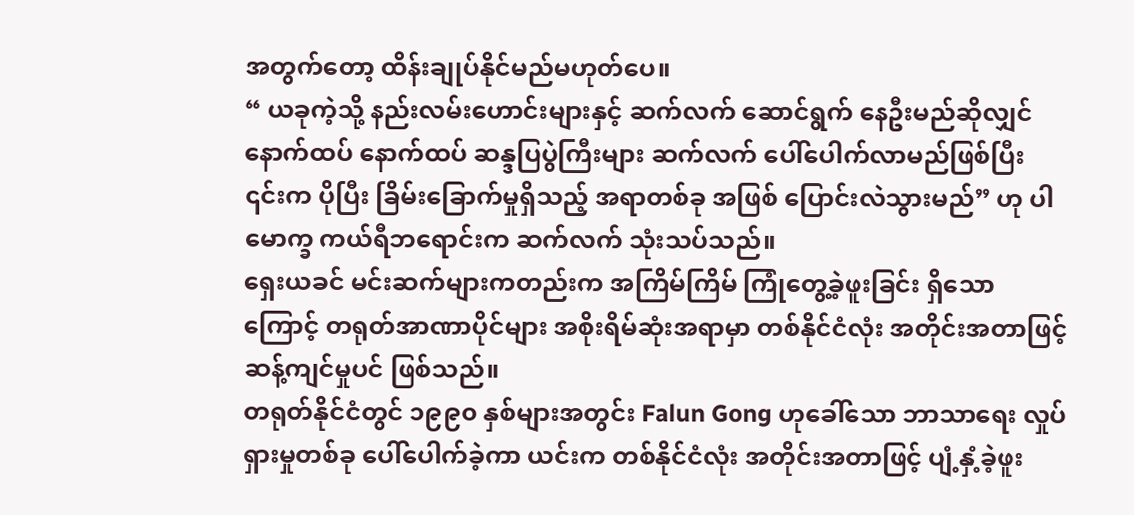အတွက်တော့ ထိန်းချုပ်နိုင်မည်မဟုတ်ပေ။
“ ယခုကဲ့သို့ နည်းလမ်းဟောင်းများနှင့် ဆက်လက် ဆောင်ရွက် နေဦးမည်ဆိုလျှင် နောက်ထပ် နောက်ထပ် ဆန္ဒပြပွဲကြီးများ ဆက်လက် ပေါ်ပေါက်လာမည်ဖြစ်ပြီး ၎င်းက ပိုပြီး ခြိမ်းခြောက်မှုရှိသည့် အရာတစ်ခု အဖြစ် ပြောင်းလဲသွားမည်” ဟု ပါမောက္ခ ကယ်ရီဘရောင်းက ဆက်လက် သုံးသပ်သည်။
ရှေးယခင် မင်းဆက်များကတည်းက အကြိမ်ကြိမ် ကြုံတွေ့ခဲ့ဖူးခြင်း ရှိသောကြောင့် တရုတ်အာဏာပိုင်များ အစိုးရိမ်ဆုံးအရာမှာ တစ်နိုင်ငံလုံး အတိုင်းအတာဖြင့် ဆန့်ကျင်မှုပင် ဖြစ်သည်။
တရုတ်နိုင်ငံတွင် ၁၉၉၀ နှစ်များအတွင်း Falun Gong ဟုခေါ်သော ဘာသာရေး လှုပ်ရှားမှုတစ်ခု ပေါ်ပေါက်ခဲ့ကာ ယင်းက တစ်နိုင်ငံလုံး အတိုင်းအတာဖြင့် ပျံ့နှံ့ခဲ့ဖူး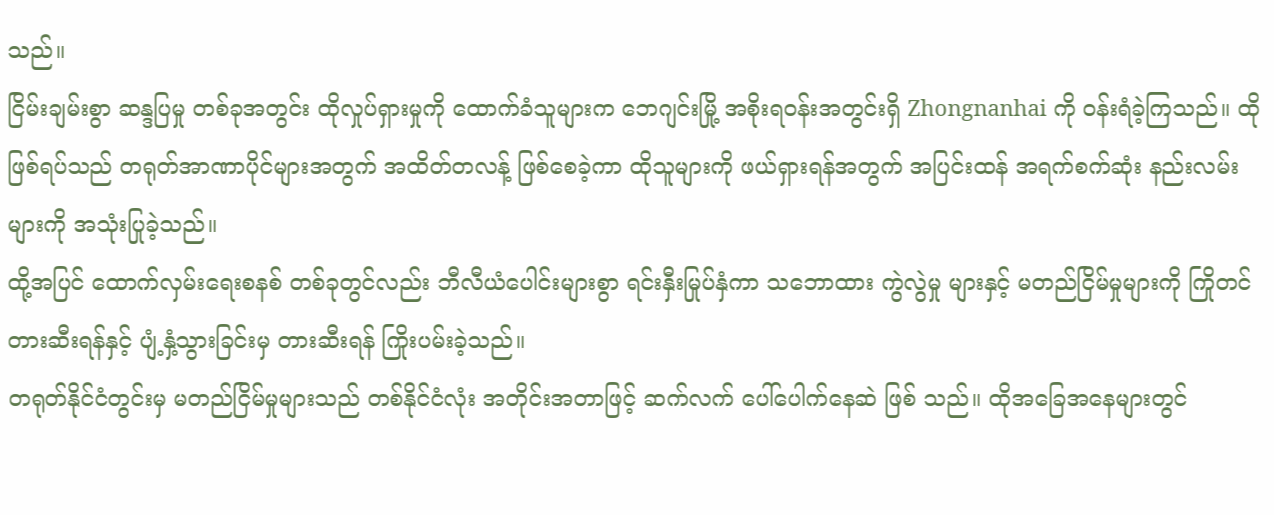သည်။
ငြိမ်းချမ်းစွာ ဆန္ဒပြမှု တစ်ခုအတွင်း ထိုလှုပ်ရှားမှုကို ထောက်ခံသူများက ဘေဂျင်းမြို့ အစိုးရဝန်းအတွင်းရှိ Zhongnanhai ကို ဝန်းရံခဲ့ကြသည်။ ထိုဖြစ်ရပ်သည် တရုတ်အာဏာပိုင်များအတွက် အထိတ်တလန့် ဖြစ်စေခဲ့ကာ ထိုသူများကို ဖယ်ရှားရန်အတွက် အပြင်းထန် အရက်စက်ဆုံး နည်းလမ်းများကို အသုံးပြုခဲ့သည်။
ထို့အပြင် ထောက်လှမ်းရေးစနစ် တစ်ခုတွင်လည်း ဘီလီယံပေါင်းများစွာ ရင်းနှီးမြုပ်နှံကာ သဘောထား ကွဲလွဲမှု များနှင့် မတည်ငြိမ်မှုများကို ကြိုတင်တားဆီးရန်နှင့် ပျံ့နှံ့သွားခြင်းမှ တားဆီးရန် ကြိုးပမ်းခဲ့သည်။
တရုတ်နိုင်ငံတွင်းမှ မတည်ငြိမ်မှုများသည် တစ်နိုင်ငံလုံး အတိုင်းအတာဖြင့် ဆက်လက် ပေါ်ပေါက်နေဆဲ ဖြစ် သည်။ ထိုအခြေအနေများတွင်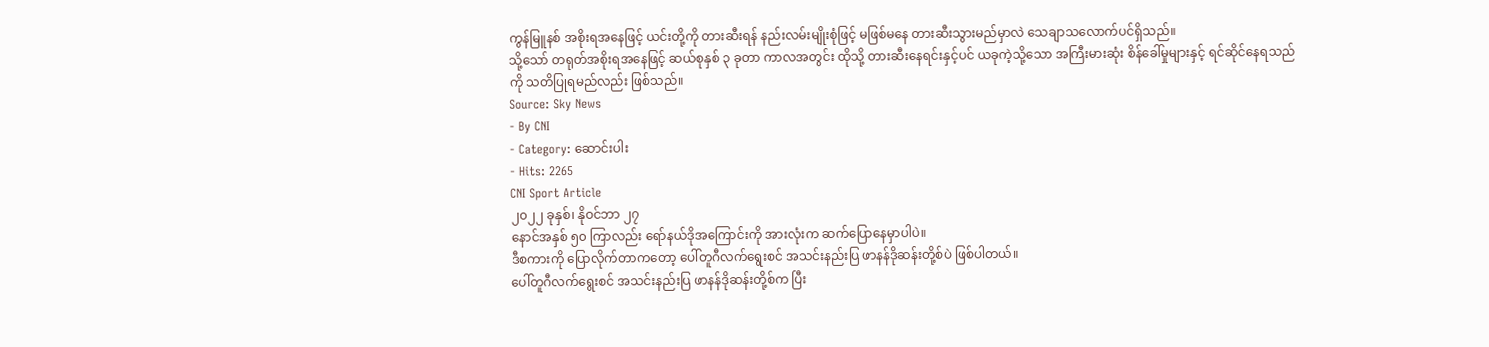ကွန်မြူနစ် အစိုးရအနေဖြင့် ယင်းတို့ကို တားဆီးရန် နည်းလမ်းမျိုးစုံဖြင့် မဖြစ်မနေ တားဆီးသွားမည်မှာလဲ သေချာသလောက်ပင်ရှိသည်။
သို့သော် တရုတ်အစိုးရအနေဖြင့် ဆယ်စုနှစ် ၃ ခုတာ ကာလအတွင်း ထိုသို့ တားဆီးနေရင်းနှင့်ပင် ယခုကဲ့သို့သော အကြီးမားဆုံး စိန်ခေါ်မှုများနှင့် ရင်ဆိုင်နေရသည်ကို သတိပြုရမည်လည်း ဖြစ်သည်။
Source: Sky News
- By CNI
- Category: ဆောင်းပါး
- Hits: 2265
CNI Sport Article
၂၀၂၂ ခုနှစ်၊ နိုဝင်ဘာ ၂၇
နောင်အနှစ် ၅၀ ကြာလည်း ရော်နယ်ဒိုအကြောင်းကို အားလုံးက ဆက်ပြောနေမှာပါပဲ။
ဒီစကားကို ပြောလိုက်တာကတော့ ပေါ်တူဂီလက်ရွေးစင် အသင်းနည်းပြ ဖာနန်ဒိုဆန်းတို့စ်ပဲ ဖြစ်ပါတယ်။
ပေါ်တူဂီလက်ရွေးစင် အသင်းနည်းပြ ဖာနန်ဒိုဆန်းတို့စ်က ပြီး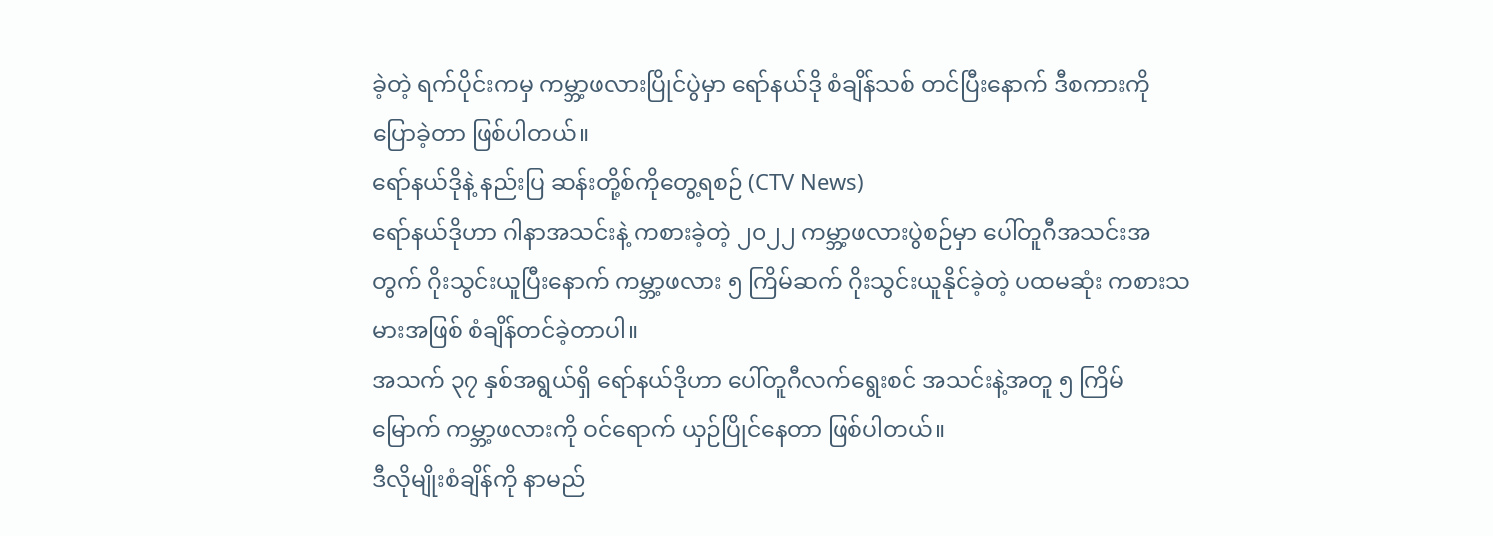ခဲ့တဲ့ ရက်ပိုင်းကမှ ကမ္ဘာ့ဖလားပြိုင်ပွဲမှာ ရော်နယ်ဒို စံချိန်သစ် တင်ပြီးနောက် ဒီစကားကို ပြောခဲ့တာ ဖြစ်ပါတယ်။
ရော်နယ်ဒိုနဲ့ နည်းပြ ဆန်းတို့စ်ကိုတွေ့ရစဉ် (CTV News)
ရော်နယ်ဒိုဟာ ဂါနာအသင်းနဲ့ ကစားခဲ့တဲ့ ၂၀၂၂ ကမ္ဘာ့ဖလားပွဲစဉ်မှာ ပေါ်တူဂီအသင်းအတွက် ဂိုးသွင်းယူပြီးနောက် ကမ္ဘာ့ဖလား ၅ ကြိမ်ဆက် ဂိုးသွင်းယူနိုင်ခဲ့တဲ့ ပထမဆုံး ကစားသမားအဖြစ် စံချိန်တင်ခဲ့တာပါ။
အသက် ၃၇ နှစ်အရွယ်ရှိ ရော်နယ်ဒိုဟာ ပေါ်တူဂီလက်ရွေးစင် အသင်းနဲ့အတူ ၅ ကြိမ်မြောက် ကမ္ဘာ့ဖလားကို ဝင်ရောက် ယှဉ်ပြိုင်နေတာ ဖြစ်ပါတယ်။
ဒီလိုမျိုးစံချိန်ကို နာမည်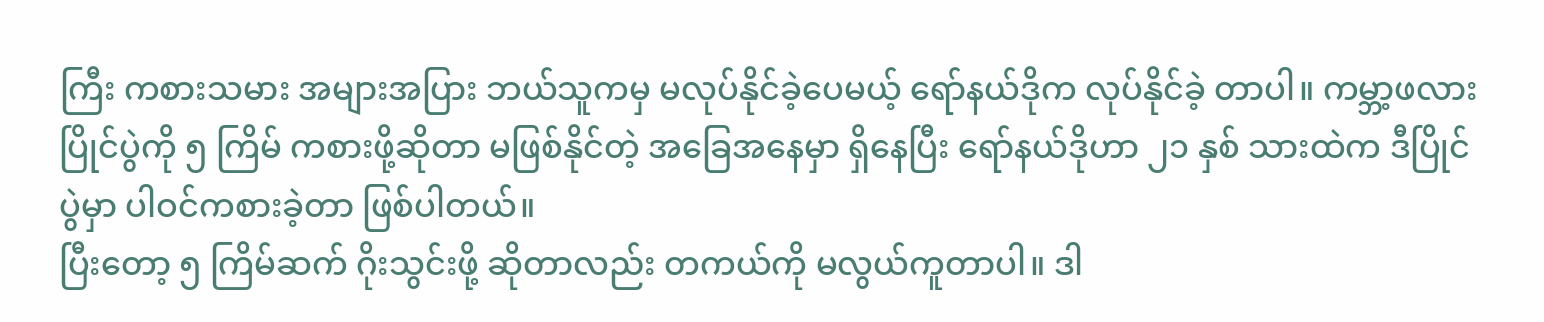ကြီး ကစားသမား အများအပြား ဘယ်သူကမှ မလုပ်နိုင်ခဲ့ပေမယ့် ရော်နယ်ဒိုက လုပ်နိုင်ခဲ့ တာပါ။ ကမ္ဘာ့ဖလားပြိုင်ပွဲကို ၅ ကြိမ် ကစားဖို့ဆိုတာ မဖြစ်နိုင်တဲ့ အခြေအနေမှာ ရှိနေပြီး ရော်နယ်ဒိုဟာ ၂၁ နှစ် သားထဲက ဒီပြိုင်ပွဲမှာ ပါဝင်ကစားခဲ့တာ ဖြစ်ပါတယ်။
ပြီးတော့ ၅ ကြိမ်ဆက် ဂိုးသွင်းဖို့ ဆိုတာလည်း တကယ်ကို မလွယ်ကူတာပါ။ ဒါ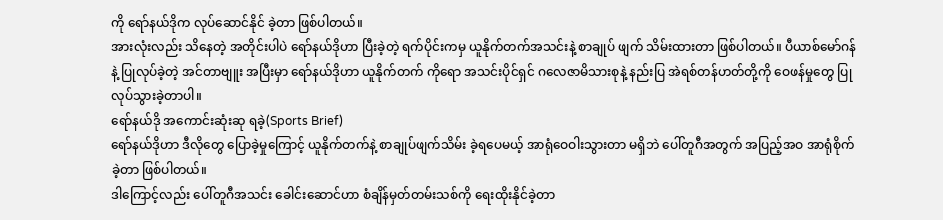ကို ရော်နယ်ဒိုက လုပ်ဆောင်နိုင် ခဲ့တာ ဖြစ်ပါတယ်။
အားလုံးလည်း သိနေတဲ့ အတိုင်းပါပဲ ရော်နယ်ဒိုဟာ ပြီးခဲ့တဲ့ ရက်ပိုင်းကမှ ယူနိုက်တက်အသင်းနဲ့ စာချုပ် ဖျက် သိမ်းထားတာ ဖြစ်ပါတယ်။ ပီယာစ်မော်ဂန်နဲ့ ပြုလုပ်ခဲ့တဲ့ အင်တာဗျူး အပြီးမှာ ရော်နယ်ဒိုဟာ ယူနိုက်တက် ကိုရော အသင်းပိုင်ရှင် ဂလေဇာမိသားစုနဲ့ နည်းပြ အဲရစ်တန်ဟတ်တို့ကို ဝေဖန်မှုတွေ ပြုလုပ်သွားခဲ့တာပါ။
ရော်နယ်ဒို အကောင်းဆုံးဆု ရခဲ့(Sports Brief)
ရော်နယ်ဒိုဟာ ဒီလိုတွေ ပြောခဲ့မှုကြောင့် ယူနိုက်တက်နဲ့ စာချုပ်ဖျက်သိမ်း ခဲ့ရပေမယ့် အာရုံဝေဝါးသွားတာ မရှိဘဲ ပေါ်တူဂီအတွက် အပြည့်အဝ အာရုံစိုက်ခဲ့တာ ဖြစ်ပါတယ်။
ဒါကြောင့်လည်း ပေါ်တူဂီအသင်း ခေါင်းဆောင်ဟာ စံချိန်မှတ်တမ်းသစ်ကို ရေးထိုးနိုင်ခဲ့တာ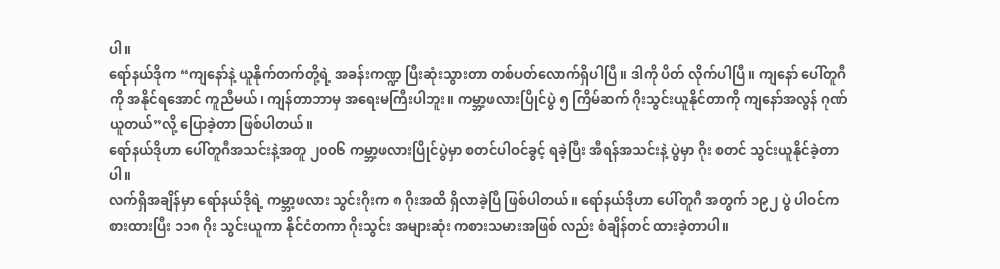ပါ။
ရော်နယ်ဒိုက “ကျနော်နဲ့ ယူနိုက်တက်တို့ရဲ့ အခန်းကဏ္ဍ ပြီးဆုံးသွားတာ တစ်ပတ်လောက်ရှိပါပြီ။ ဒါကို ပိတ် လိုက်ပါပြီ။ ကျနော် ပေါ်တူဂီကို အနိုင်ရအောင် ကူညီမယ်၊ ကျန်တာဘာမှ အရေးမကြီးပါဘူး။ ကမ္ဘာ့ဖလားပြိုင်ပွဲ ၅ ကြိမ်ဆက် ဂိုးသွင်းယူနိုင်တာကို ကျနော်အလွန် ဂုဏ်ယူတယ်”လို့ ပြောခဲ့တာ ဖြစ်ပါတယ်။
ရော်နယ်ဒိုဟာ ပေါ်တူဂီအသင်းနဲ့အတူ ၂၀၀၆ ကမ္ဘာ့ဖလားပြိုင်ပွဲမှာ စတင်ပါဝင်ခွင့် ရခဲ့ပြီး အီရန်အသင်းနဲ့ ပွဲမှာ ဂိုး စတင် သွင်းယူနိုင်ခဲ့တာပါ။
လက်ရှိအချိန်မှာ ရော်နယ်ဒိုရဲ့ ကမ္ဘာ့ဖလား သွင်းဂိုးက ၈ ဂိုးအထိ ရှိလာခဲ့ပြီ ဖြစ်ပါတယ်။ ရော်နယ်ဒိုဟာ ပေါ်တူဂီ အတွက် ၁၉၂ ပွဲ ပါဝင်ကစားထားပြီး ၁၁၈ ဂိုး သွင်းယူကာ နိုင်ငံတကာ ဂိုးသွင်း အများဆုံး ကစားသမားအဖြစ် လည်း စံချိန်တင် ထားခဲ့တာပါ။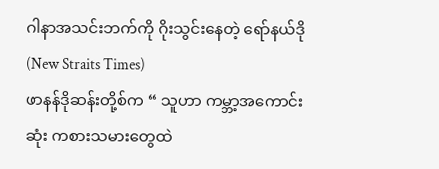ဂါနာအသင်းဘက်ကို ဂိုးသွင်းနေတဲ့ ရော်နယ်ဒို (New Straits Times)
ဖာနန်ဒိုဆန်းတို့စ်က “ သူဟာ ကမ္ဘာ့အကောင်းဆုံး ကစားသမားတွေထဲ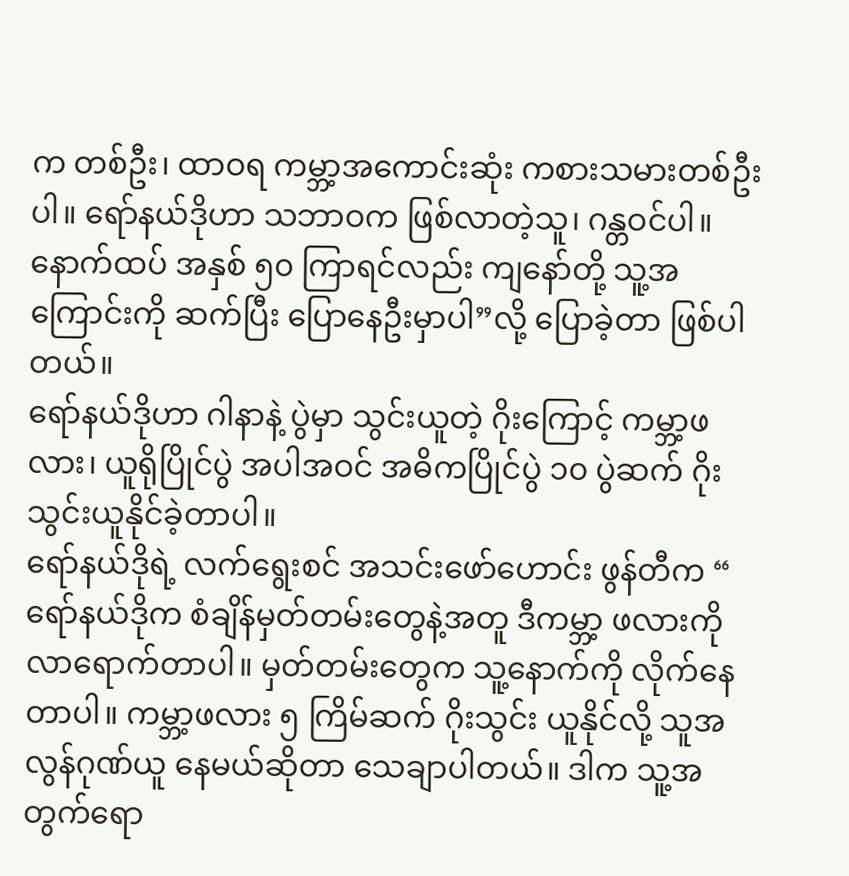က တစ်ဦး၊ ထာဝရ ကမ္ဘာ့အကောင်းဆုံး ကစားသမားတစ်ဦးပါ။ ရော်နယ်ဒိုဟာ သဘာဝက ဖြစ်လာတဲ့သူ၊ ဂန္တဝင်ပါ။ နောက်ထပ် အနှစ် ၅၀ ကြာရင်လည်း ကျနော်တို့ သူ့အကြောင်းကို ဆက်ပြီး ပြောနေဦးမှာပါ”လို့ ပြောခဲ့တာ ဖြစ်ပါတယ်။
ရော်နယ်ဒိုဟာ ဂါနာနဲ့ ပွဲမှာ သွင်းယူတဲ့ ဂိုးကြောင့် ကမ္ဘာ့ဖလား၊ ယူရိုပြိုင်ပွဲ အပါအဝင် အဓိကပြိုင်ပွဲ ၁၀ ပွဲဆက် ဂိုးသွင်းယူနိုင်ခဲ့တာပါ။
ရော်နယ်ဒိုရဲ့ လက်ရွေးစင် အသင်းဖော်ဟောင်း ဖွန်တီက “ ရော်နယ်ဒိုက စံချိန်မှတ်တမ်းတွေနဲ့အတူ ဒီကမ္ဘာ့ ဖလားကို လာရောက်တာပါ။ မှတ်တမ်းတွေက သူ့နောက်ကို လိုက်နေတာပါ။ ကမ္ဘာ့ဖလား ၅ ကြိမ်ဆက် ဂိုးသွင်း ယူနိုင်လို့ သူအလွန်ဂုဏ်ယူ နေမယ်ဆိုတာ သေချာပါတယ်။ ဒါက သူ့အတွက်ရော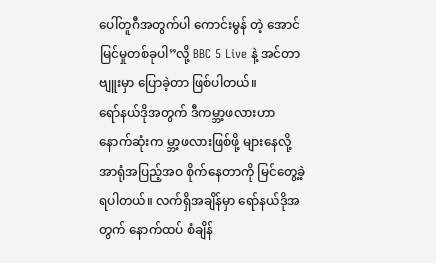ပေါ်တူဂီအတွက်ပါ ကောင်းမွန် တဲ့ အောင်မြင်မှုတစ်ခုပါ”လို့ BBC 5 Live နဲ့ အင်တာဗျူးမှာ ပြောခဲ့တာ ဖြစ်ပါတယ်။
ရော်နယ်ဒိုအတွက် ဒီကမ္ဘာ့ဖလားဟာ နောက်ဆုံးက မ္ဘာ့ဖလားဖြစ်ဖို့ များနေလို့ အာရုံအပြည့်အဝ စိုက်နေတာကို မြင်တွေ့ခဲ့ရပါတယ်။ လက်ရှိအချိန်မှာ ရော်နယ်ဒိုအတွက် နောက်ထပ် စံချိန်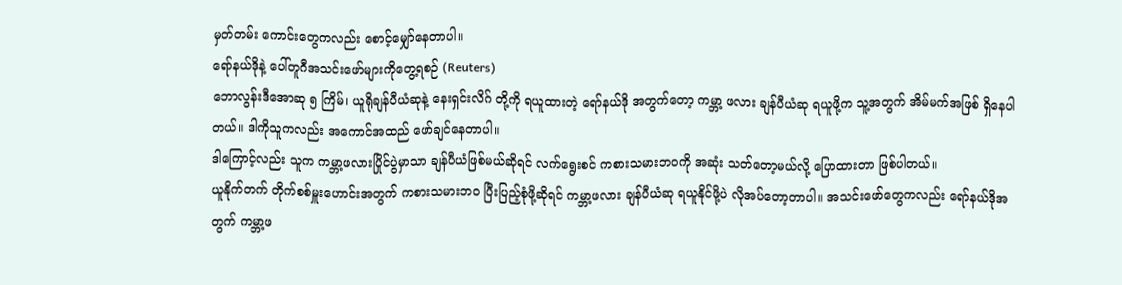မှတ်တမ်း ကောင်းတွေကလည်း စောင့်မျှော်နေတာပါ။
ရော်နယ်ဒိုနဲ့ ပေါ်တူဂီအသင်းဖော်များကိုတွေ့ရစဉ် (Reuters)
ဘောလွန်းဒီအောဆု ၅ ကြိမ်၊ ယူရိုချန်ပီယံဆုနဲ့ နေးရှင်းလိဂ် တို့ကို ရယူထားတဲ့ ရော်နယ်ဒို အတွက်တော့ ကမ္ဘာ့ ဖလား ချန်ပီယံဆု ရယူဖို့က သူ့အတွက် အိမ်မက်အဖြစ် ရှိနေပါတယ်။ ဒါကိုသူကလည်း အကောင်အထည် ဖော်ချင်နေတာပါ။
ဒါကြောင့်လည်း သူက ကမ္ဘာ့ဖလားပြိုင်ပွဲမှာသာ ချန်ပီယံဖြစ်မယ်ဆိုရင် လက်ရွေးစင် ကစားသမားဘဝကို အဆုံး သတ်တော့မယ်လို့ ပြောထားတာ ဖြစ်ပါတယ်။
ယူနိုက်တက် တိုက်စစ်မှူးဟောင်းအတွက် ကစားသမားဘဝ ပြီးပြည့်စုံဖို့ဆိုရင် ကမ္ဘာ့ဖလား ချန်ပီယံဆု ရယူနိုင်ဖို့ပဲ လိုအပ်တော့တာပါ။ အသင်းဖော်တွေကလည်း ရော်နယ်ဒိုအတွက် ကမ္ဘာ့ဖ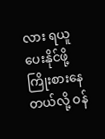လား ရယူပေးနိုင်ဖို့ ကြိုးစားနေတယ်လို့ ဝန်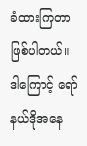ခံထားကြတာ ဖြစ်ပါတယ်။
ဒါကြောင့် ရော်နယ်ဒိုအနေ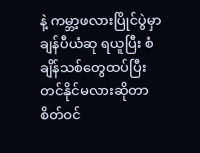နဲ့ ကမ္ဘာ့ဖလားပြိုင်ပွဲမှာ ချန်ပီယံဆု ရယူပြီး စံချိန်သစ်တွေထပ်ပြီး တင်နိုင်မလားဆိုတာ စိတ်ဝင်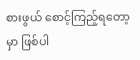စားဖွယ် စောင့်ကြည့်ရတော့မှာ ဖြစ်ပါ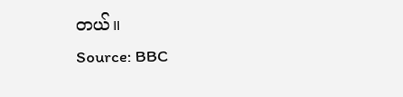တယ်။
Source: BBC